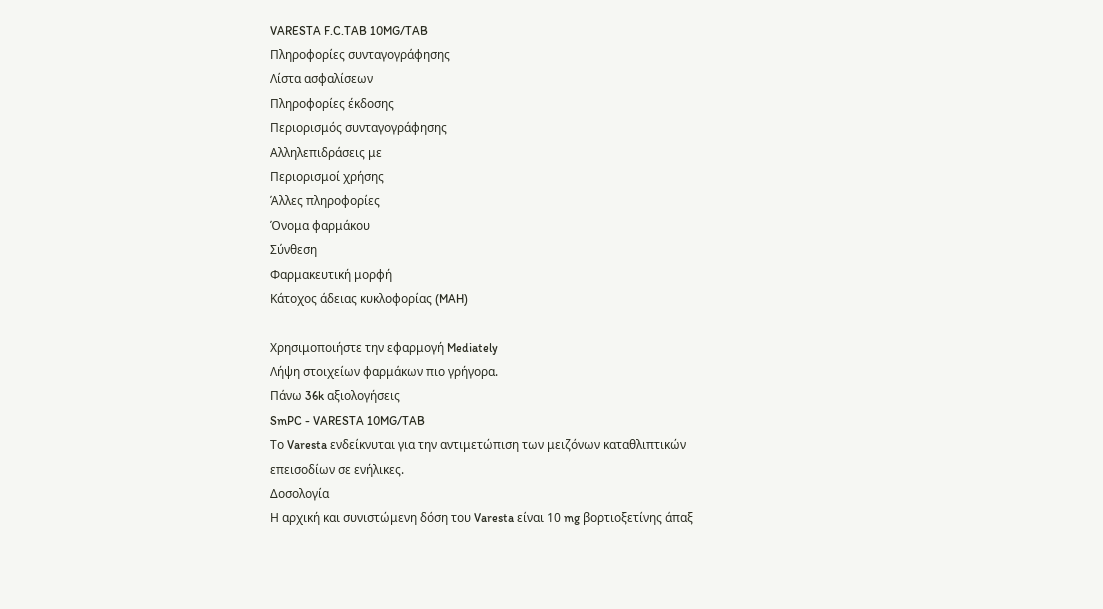VARESTA F.C.TAB 10MG/TAB
Πληροφορίες συνταγογράφησης
Λίστα ασφαλίσεων
Πληροφορίες έκδοσης
Περιορισμός συνταγογράφησης
Αλληλεπιδράσεις με
Περιορισμοί χρήσης
Άλλες πληροφορίες
Όνομα φαρμάκου
Σύνθεση
Φαρμακευτική μορφή
Κάτοχος άδειας κυκλοφορίας (MAH)

Χρησιμοποιήστε την εφαρμογή Mediately
Λήψη στοιχείων φαρμάκων πιο γρήγορα.
Πάνω 36k αξιολογήσεις
SmPC - VARESTA 10MG/TAB
Το Varesta ενδείκνυται για την αντιμετώπιση των μειζόνων καταθλιπτικών επεισοδίων σε ενήλικες.
Δοσολογία
Η αρχική και συνιστώμενη δόση του Varesta είναι 10 mg βορτιοξετίνης άπαξ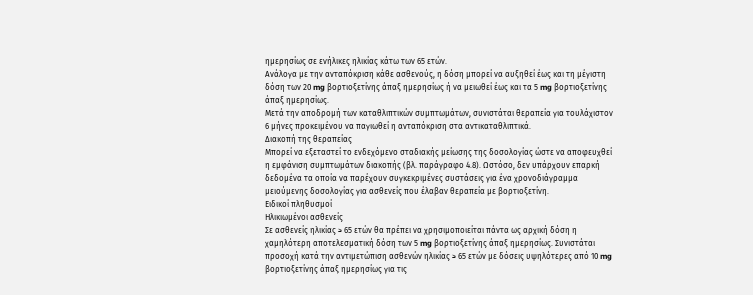ημερησίως σε ενήλικες ηλικίας κάτω των 65 ετών.
Ανάλογα με την ανταπόκριση κάθε ασθενούς, η δόση μπορεί να αυξηθεί έως και τη μέγιστη δόση των 20 mg βορτιοξετίνης άπαξ ημερησίως ή να μειωθεί έως και τα 5 mg βορτιοξετίνης άπαξ ημερησίως.
Μετά την αποδρομή των καταθλιπτικών συμπτωμάτων, συνιστάται θεραπεία για τουλάχιστον 6 μήνες προκειμένου να παγιωθεί η ανταπόκριση στα αντικαταθλιπτικά.
Διακοπή της θεραπείας
Μπορεί να εξεταστεί το ενδεχόμενο σταδιακής μείωσης της δοσολογίας ώστε να αποφευχθεί η εμφάνιση συμπτωμάτων διακοπής (βλ. παράγραφο 4.8). Ωστόσο, δεν υπάρχουν επαρκή δεδομένα τα οποία να παρέχουν συγκεκριμένες συστάσεις για ένα χρονοδιάγραμμα μειούμενης δοσολογίας για ασθενείς που έλαβαν θεραπεία με βορτιοξετίνη.
Ειδικοί πληθυσμοί
Ηλικιωμένοι ασθενείς
Σε ασθενείς ηλικίας ≥ 65 ετών θα πρέπει να χρησιμοποιείται πάντα ως αρχική δόση η χαμηλότερη αποτελεσματική δόση των 5 mg βορτιοξετίνης άπαξ ημερησίως. Συνιστάται προσοχή κατά την αντιμετώπιση ασθενών ηλικίας ≥ 65 ετών με δόσεις υψηλότερες από 10 mg βορτιοξετίνης άπαξ ημερησίως για τις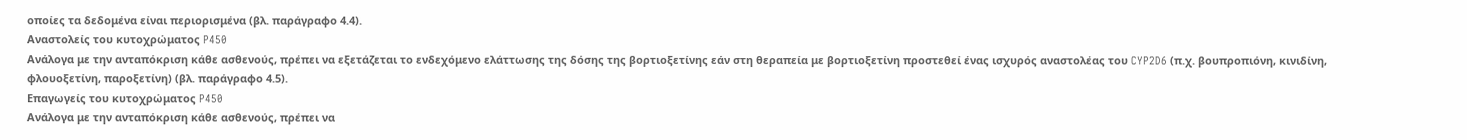οποίες τα δεδομένα είναι περιορισμένα (βλ. παράγραφο 4.4).
Αναστολείς του κυτοχρώματος P450
Ανάλογα με την ανταπόκριση κάθε ασθενούς, πρέπει να εξετάζεται το ενδεχόμενο ελάττωσης της δόσης της βορτιοξετίνης εάν στη θεραπεία με βορτιοξετίνη προστεθεί ένας ισχυρός αναστολέας του CYP2D6 (π.χ. βουπροπιόνη, κινιδίνη, φλουοξετίνη, παροξετίνη) (βλ. παράγραφο 4.5).
Επαγωγείς του κυτοχρώματος P450
Ανάλογα με την ανταπόκριση κάθε ασθενούς, πρέπει να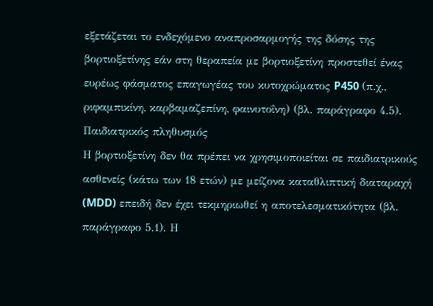εξετάζεται το ενδεχόμενο αναπροσαρμογής της δόσης της βορτιοξετίνης εάν στη θεραπεία με βορτιοξετίνη προστεθεί ένας ευρέως φάσματος επαγωγέας του κυτοχρώματος P450 (π.χ., ριφαμπικίνη, καρβαμαζεπίνη, φαινυτοΐνη) (βλ. παράγραφο 4.5).
Παιδιατρικός πληθυσμός
Η βορτιοξετίνη δεν θα πρέπει να χρησιμοποιείται σε παιδιατρικούς ασθενείς (κάτω των 18 ετών) με μείζονα καταθλιπτική διαταραχή (MDD) επειδή δεν έχει τεκμηριωθεί η αποτελεσματικότητα (βλ. παράγραφο 5.1). Η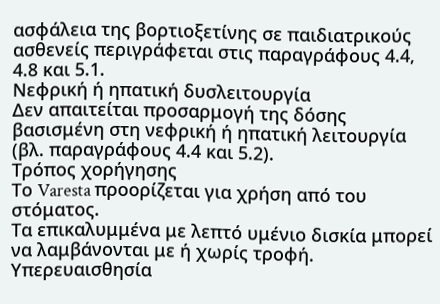ασφάλεια της βορτιοξετίνης σε παιδιατρικούς ασθενείς περιγράφεται στις παραγράφους 4.4, 4.8 και 5.1.
Νεφρική ή ηπατική δυσλειτουργία
Δεν απαιτείται προσαρμογή της δόσης βασισμένη στη νεφρική ή ηπατική λειτουργία (βλ. παραγράφους 4.4 και 5.2).
Τρόπος χορήγησης
Το Varesta προορίζεται για χρήση από του στόματος.
Τα επικαλυμμένα με λεπτό υμένιο δισκία μπορεί να λαμβάνονται με ή χωρίς τροφή.
Υπερευαισθησία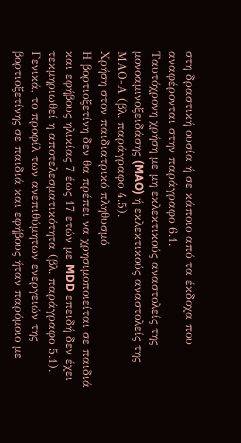στη δραστική ουσία ή σε κάποιο από τα έκδοχα που αναφέρονται στην παράγραφο 6.1.
Ταυτόχρονη χρήση με μη εκλεκτικούς αναστολείς της μονοαμινοξειδάσης (MAO) ή εκλεκτικούς αναστολείς της ΜΑΟ-Α (βλ. παράγραφο 4.5).
Χρήση στον παιδιατρικό πληθυσμό
Η βορτιοξετίνη δεν θα πρέπει να χρησιμοποιείται σε παιδιά και εφήβους ηλικίας 7 έως 17 ετών με MDD επειδή δεν έχει τεκμηριωθεί η αποτελεσματικότητα (βλ. παράγραφο 5.1). Γενικά, το προφίλ των ανεπιθύμητων ενεργειών της βορτιοξετίνης σε παιδιά και εφήβους ήταν παρόμοιο με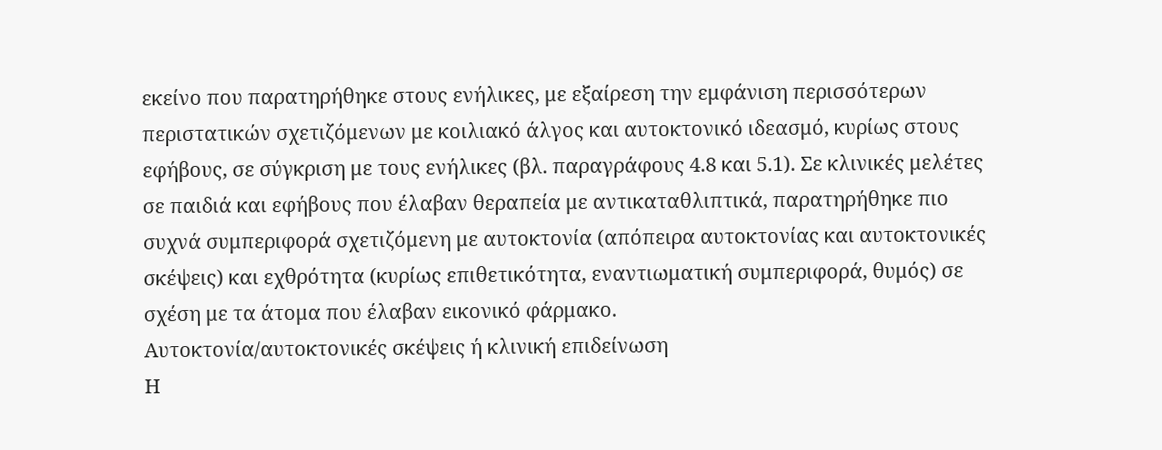εκείνο που παρατηρήθηκε στους ενήλικες, με εξαίρεση την εμφάνιση περισσότερων περιστατικών σχετιζόμενων με κοιλιακό άλγος και αυτοκτονικό ιδεασμό, κυρίως στους εφήβους, σε σύγκριση με τους ενήλικες (βλ. παραγράφους 4.8 και 5.1). Σε κλινικές μελέτες σε παιδιά και εφήβους που έλαβαν θεραπεία με αντικαταθλιπτικά, παρατηρήθηκε πιο συχνά συμπεριφορά σχετιζόμενη με αυτοκτονία (απόπειρα αυτοκτονίας και αυτοκτονικές σκέψεις) και εχθρότητα (κυρίως επιθετικότητα, εναντιωματική συμπεριφορά, θυμός) σε σχέση με τα άτομα που έλαβαν εικονικό φάρμακο.
Αυτοκτονία/αυτοκτονικές σκέψεις ή κλινική επιδείνωση
Η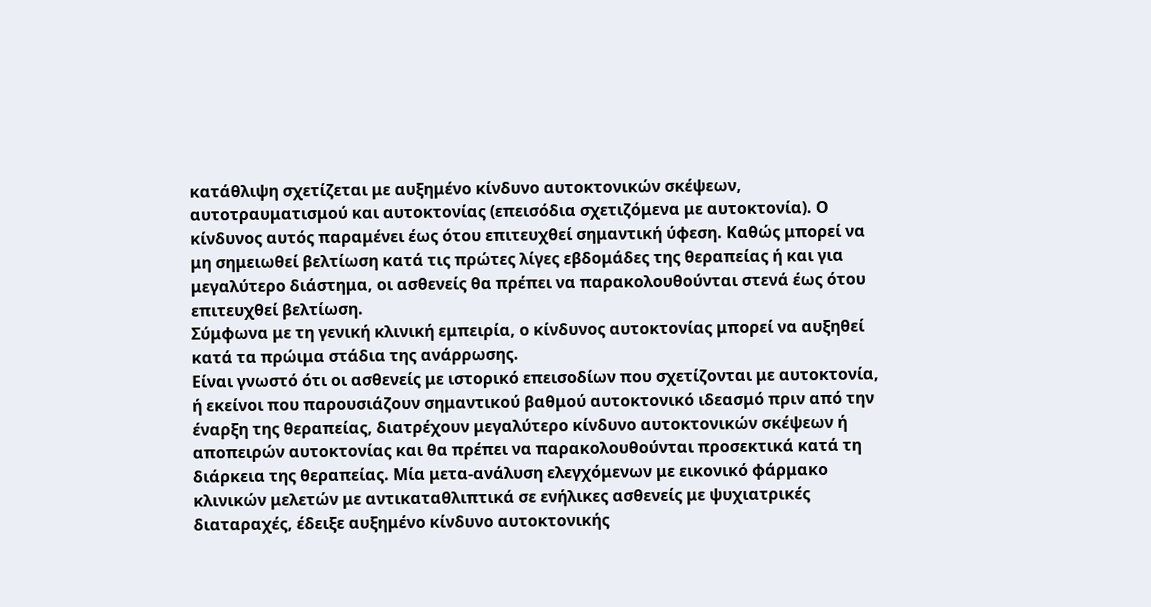κατάθλιψη σχετίζεται με αυξημένο κίνδυνο αυτοκτονικών σκέψεων, αυτοτραυματισμού και αυτοκτονίας (επεισόδια σχετιζόμενα με αυτοκτονία). Ο κίνδυνος αυτός παραμένει έως ότου επιτευχθεί σημαντική ύφεση. Καθώς μπορεί να μη σημειωθεί βελτίωση κατά τις πρώτες λίγες εβδομάδες της θεραπείας ή και για μεγαλύτερο διάστημα, οι ασθενείς θα πρέπει να παρακολουθούνται στενά έως ότου επιτευχθεί βελτίωση.
Σύμφωνα με τη γενική κλινική εμπειρία, ο κίνδυνος αυτοκτονίας μπορεί να αυξηθεί κατά τα πρώιμα στάδια της ανάρρωσης.
Είναι γνωστό ότι οι ασθενείς με ιστορικό επεισοδίων που σχετίζονται με αυτοκτονία, ή εκείνοι που παρουσιάζουν σημαντικού βαθμού αυτοκτονικό ιδεασμό πριν από την έναρξη της θεραπείας, διατρέχουν μεγαλύτερο κίνδυνο αυτοκτονικών σκέψεων ή αποπειρών αυτοκτονίας και θα πρέπει να παρακολουθούνται προσεκτικά κατά τη διάρκεια της θεραπείας. Μία μετα-ανάλυση ελεγχόμενων με εικονικό φάρμακο κλινικών μελετών με αντικαταθλιπτικά σε ενήλικες ασθενείς με ψυχιατρικές διαταραχές, έδειξε αυξημένο κίνδυνο αυτοκτονικής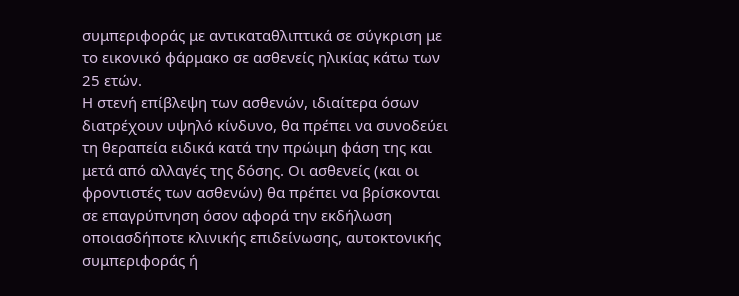συμπεριφοράς με αντικαταθλιπτικά σε σύγκριση με το εικονικό φάρμακο σε ασθενείς ηλικίας κάτω των 25 ετών.
Η στενή επίβλεψη των ασθενών, ιδιαίτερα όσων διατρέχουν υψηλό κίνδυνο, θα πρέπει να συνοδεύει τη θεραπεία ειδικά κατά την πρώιμη φάση της και μετά από αλλαγές της δόσης. Οι ασθενείς (και οι φροντιστές των ασθενών) θα πρέπει να βρίσκονται σε επαγρύπνηση όσον αφορά την εκδήλωση οποιασδήποτε κλινικής επιδείνωσης, αυτοκτονικής συμπεριφοράς ή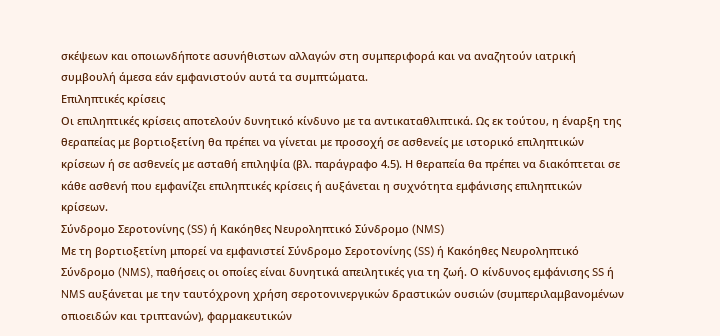σκέψεων και οποιωνδήποτε ασυνήθιστων αλλαγών στη συμπεριφορά και να αναζητούν ιατρική συμβουλή άμεσα εάν εμφανιστούν αυτά τα συμπτώματα.
Επιληπτικές κρίσεις
Οι επιληπτικές κρίσεις αποτελούν δυνητικό κίνδυνο με τα αντικαταθλιπτικά. Ως εκ τούτου, η έναρξη της θεραπείας με βορτιοξετίνη θα πρέπει να γίνεται με προσοχή σε ασθενείς με ιστορικό επιληπτικών κρίσεων ή σε ασθενείς με ασταθή επιληψία (βλ. παράγραφο 4.5). Η θεραπεία θα πρέπει να διακόπτεται σε κάθε ασθενή που εμφανίζει επιληπτικές κρίσεις ή αυξάνεται η συχνότητα εμφάνισης επιληπτικών κρίσεων.
Σύνδρομο Σεροτονίνης (SS) ή Κακόηθες Νευροληπτικό Σύνδρομο (NMS)
Με τη βορτιοξετίνη μπορεί να εμφανιστεί Σύνδρομο Σεροτονίνης (SS) ή Κακόηθες Νευροληπτικό Σύνδρομο (NMS), παθήσεις οι οποίες είναι δυνητικά απειλητικές για τη ζωή. Ο κίνδυνος εμφάνισης SS ή NMS αυξάνεται με την ταυτόχρονη χρήση σεροτονινεργικών δραστικών ουσιών (συμπεριλαμβανομένων οπιοειδών και τριπτανών), φαρμακευτικών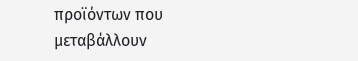προϊόντων που μεταβάλλουν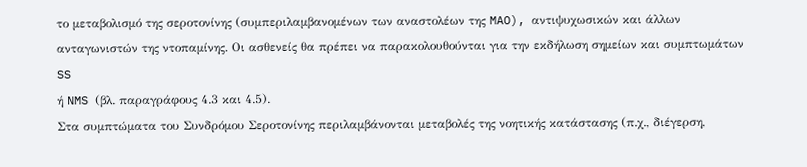το μεταβολισμό της σεροτονίνης (συμπεριλαμβανομένων των αναστολέων της MAO), αντιψυχωσικών και άλλων ανταγωνιστών της ντοπαμίνης. Οι ασθενείς θα πρέπει να παρακολουθούνται για την εκδήλωση σημείων και συμπτωμάτων SS
ή NMS (βλ. παραγράφους 4.3 και 4.5).
Στα συμπτώματα του Συνδρόμου Σεροτονίνης περιλαμβάνονται μεταβολές της νοητικής κατάστασης (π.χ., διέγερση,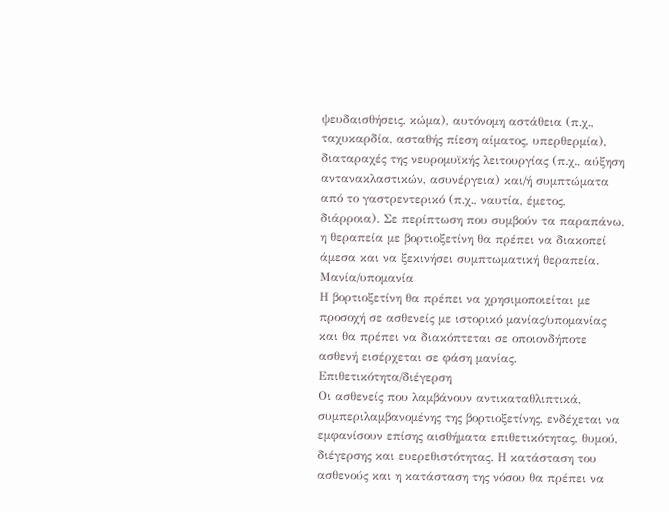ψευδαισθήσεις, κώμα), αυτόνομη αστάθεια (π.χ., ταχυκαρδία, ασταθής πίεση αίματος, υπερθερμία), διαταραχές της νευρομυϊκής λειτουργίας (π.χ., αύξηση αντανακλαστικών, ασυνέργεια) και/ή συμπτώματα από το γαστρεντερικό (π.χ., ναυτία, έμετος, διάρροια). Σε περίπτωση που συμβούν τα παραπάνω, η θεραπεία με βορτιοξετίνη θα πρέπει να διακοπεί άμεσα και να ξεκινήσει συμπτωματική θεραπεία.
Μανία/υπομανία
Η βορτιοξετίνη θα πρέπει να χρησιμοποιείται με προσοχή σε ασθενείς με ιστορικό μανίας/υπομανίας και θα πρέπει να διακόπτεται σε οποιονδήποτε ασθενή εισέρχεται σε φάση μανίας.
Επιθετικότητα/διέγερση
Οι ασθενείς που λαμβάνουν αντικαταθλιπτικά, συμπεριλαμβανομένης της βορτιοξετίνης, ενδέχεται να εμφανίσουν επίσης αισθήματα επιθετικότητας, θυμού, διέγερσης και ευερεθιστότητας. Η κατάσταση του ασθενούς και η κατάσταση της νόσου θα πρέπει να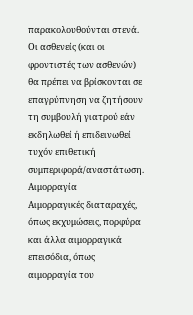παρακολουθούνται στενά. Οι ασθενείς (και οι φροντιστές των ασθενών) θα πρέπει να βρίσκονται σε επαγρύπνηση να ζητήσουν τη συμβουλή γιατρού εάν εκδηλωθεί ή επιδεινωθεί τυχόν επιθετική συμπεριφορά/αναστάτωση.
Αιμορραγία
Αιμορραγικές διαταραχές, όπως εκχυμώσεις, πορφύρα και άλλα αιμορραγικά επεισόδια, όπως αιμορραγία του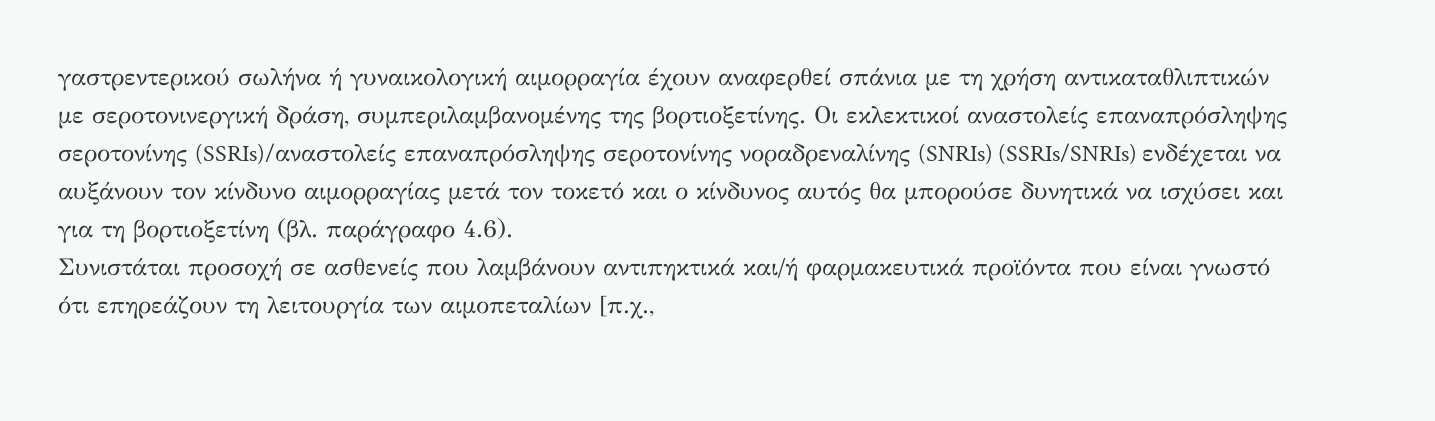γαστρεντερικού σωλήνα ή γυναικολογική αιμορραγία έχουν αναφερθεί σπάνια με τη χρήση αντικαταθλιπτικών με σεροτονινεργική δράση, συμπεριλαμβανομένης της βορτιοξετίνης. Οι εκλεκτικοί αναστολείς επαναπρόσληψης σεροτονίνης (SSRIs)/αναστολείς επαναπρόσληψης σεροτονίνης νοραδρεναλίνης (SNRIs) (SSRIs/SNRIs) ενδέχεται να αυξάνουν τον κίνδυνο αιμορραγίας μετά τον τοκετό και ο κίνδυνος αυτός θα μπορούσε δυνητικά να ισχύσει και για τη βορτιοξετίνη (βλ. παράγραφο 4.6).
Συνιστάται προσοχή σε ασθενείς που λαμβάνουν αντιπηκτικά και/ή φαρμακευτικά προϊόντα που είναι γνωστό ότι επηρεάζουν τη λειτουργία των αιμοπεταλίων [π.χ.,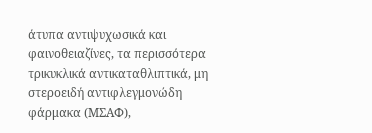άτυπα αντιψυχωσικά και φαινοθειαζίνες, τα περισσότερα τρικυκλικά αντικαταθλιπτικά, μη στεροειδή αντιφλεγμονώδη φάρμακα (ΜΣΑΦ),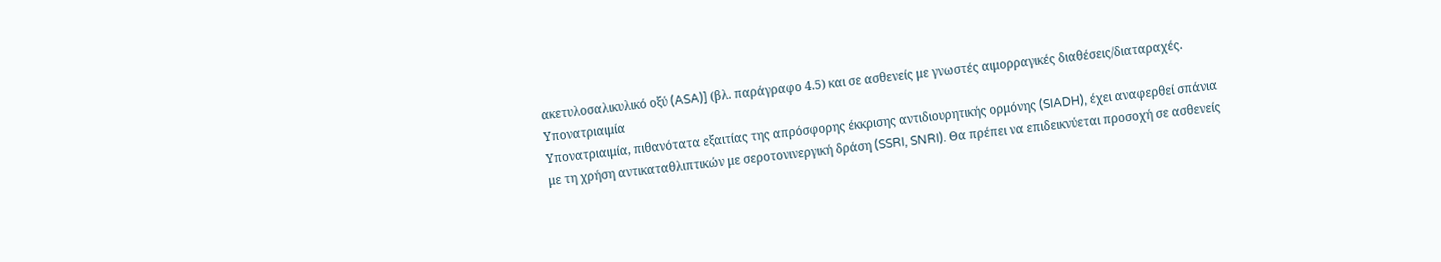ακετυλοσαλικυλικό οξύ (ASA)] (βλ. παράγραφο 4.5) και σε ασθενείς με γνωστές αιμορραγικές διαθέσεις/διαταραχές.
Υπονατριαιμία
Υπονατριαιμία, πιθανότατα εξαιτίας της απρόσφορης έκκρισης αντιδιουρητικής ορμόνης (SIADH), έχει αναφερθεί σπάνια με τη χρήση αντικαταθλιπτικών με σεροτονινεργική δράση (SSRI, SNRI). Θα πρέπει να επιδεικνύεται προσοχή σε ασθενείς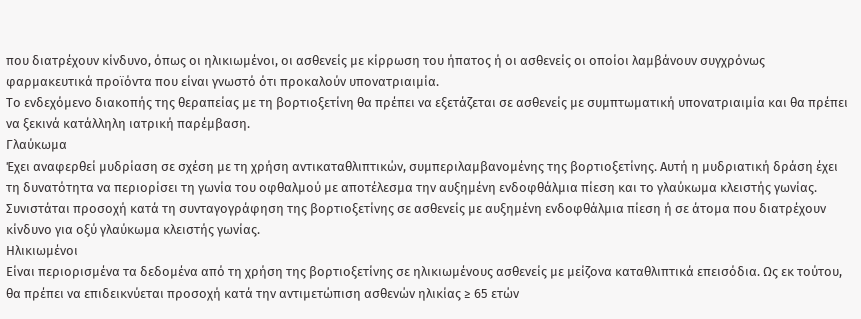που διατρέχουν κίνδυνο, όπως οι ηλικιωμένοι, οι ασθενείς με κίρρωση του ήπατος ή οι ασθενείς οι οποίοι λαμβάνουν συγχρόνως φαρμακευτικά προϊόντα που είναι γνωστό ότι προκαλούν υπονατριαιμία.
Το ενδεχόμενο διακοπής της θεραπείας με τη βορτιοξετίνη θα πρέπει να εξετάζεται σε ασθενείς με συμπτωματική υπονατριαιμία και θα πρέπει να ξεκινά κατάλληλη ιατρική παρέμβαση.
Γλαύκωμα
Έχει αναφερθεί μυδρίαση σε σχέση με τη χρήση αντικαταθλιπτικών, συμπεριλαμβανομένης της βορτιοξετίνης. Αυτή η μυδριατική δράση έχει τη δυνατότητα να περιορίσει τη γωνία του οφθαλμού με αποτέλεσμα την αυξημένη ενδοφθάλμια πίεση και το γλαύκωμα κλειστής γωνίας. Συνιστάται προσοχή κατά τη συνταγογράφηση της βορτιοξετίνης σε ασθενείς με αυξημένη ενδοφθάλμια πίεση ή σε άτομα που διατρέχουν κίνδυνο για οξύ γλαύκωμα κλειστής γωνίας.
Ηλικιωμένοι
Είναι περιορισμένα τα δεδομένα από τη χρήση της βορτιοξετίνης σε ηλικιωμένους ασθενείς με μείζονα καταθλιπτικά επεισόδια. Ως εκ τούτου, θα πρέπει να επιδεικνύεται προσοχή κατά την αντιμετώπιση ασθενών ηλικίας ≥ 65 ετών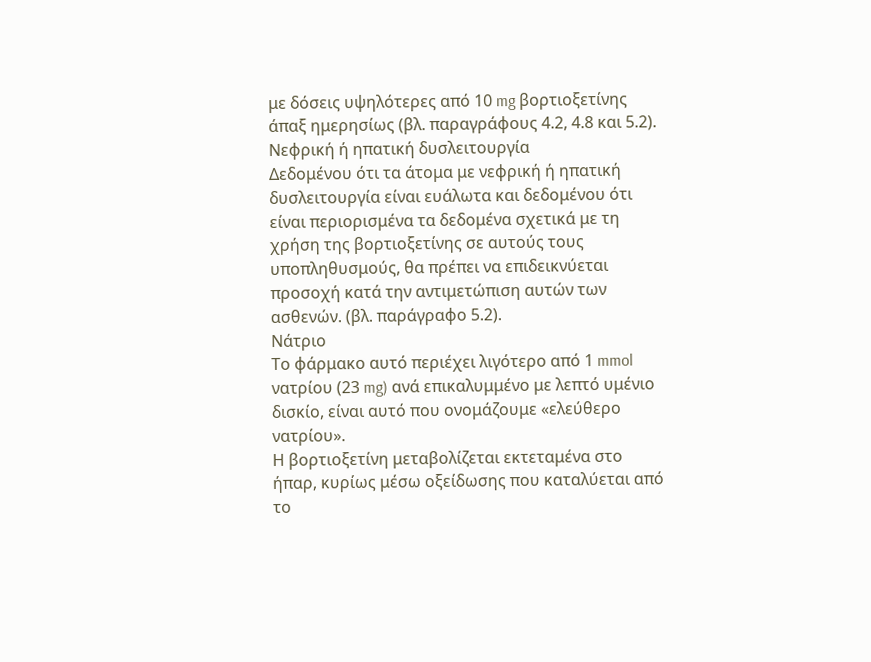με δόσεις υψηλότερες από 10 mg βορτιοξετίνης άπαξ ημερησίως (βλ. παραγράφους 4.2, 4.8 και 5.2).
Νεφρική ή ηπατική δυσλειτουργία
Δεδομένου ότι τα άτομα με νεφρική ή ηπατική δυσλειτουργία είναι ευάλωτα και δεδομένου ότι είναι περιορισμένα τα δεδομένα σχετικά με τη χρήση της βορτιοξετίνης σε αυτούς τους υποπληθυσμούς, θα πρέπει να επιδεικνύεται προσοχή κατά την αντιμετώπιση αυτών των ασθενών. (βλ. παράγραφο 5.2).
Νάτριο
Το φάρμακο αυτό περιέχει λιγότερο από 1 mmol νατρίου (23 mg) ανά επικαλυμμένο με λεπτό υμένιο δισκίο, είναι αυτό που ονομάζουμε «ελεύθερο νατρίου».
Η βορτιοξετίνη μεταβολίζεται εκτεταμένα στο ήπαρ, κυρίως μέσω οξείδωσης που καταλύεται από το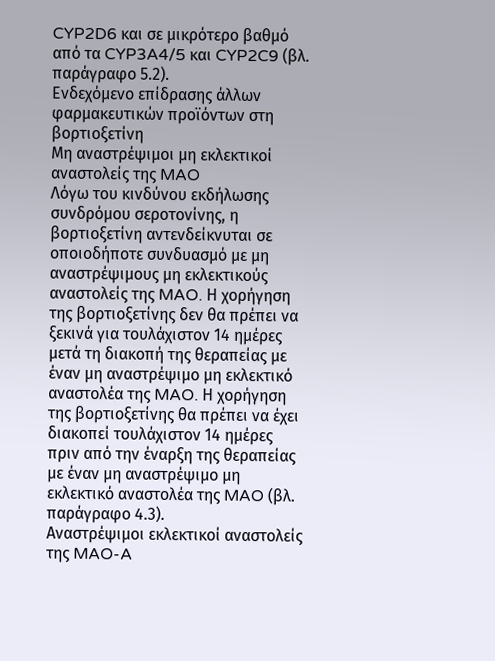CYP2D6 και σε μικρότερο βαθμό από τα CYP3A4/5 και CYP2C9 (βλ. παράγραφο 5.2).
Ενδεχόμενο επίδρασης άλλων φαρμακευτικών προϊόντων στη βορτιοξετίνη
Μη αναστρέψιμοι μη εκλεκτικοί αναστολείς της MAO
Λόγω του κινδύνου εκδήλωσης συνδρόμου σεροτονίνης, η βορτιοξετίνη αντενδείκνυται σε οποιοδήποτε συνδυασμό με μη αναστρέψιμους μη εκλεκτικούς αναστολείς της MAO. Η χορήγηση της βορτιοξετίνης δεν θα πρέπει να ξεκινά για τουλάχιστον 14 ημέρες μετά τη διακοπή της θεραπείας με έναν μη αναστρέψιμο μη εκλεκτικό αναστολέα της MAO. Η χορήγηση της βορτιοξετίνης θα πρέπει να έχει διακοπεί τουλάχιστον 14 ημέρες πριν από την έναρξη της θεραπείας με έναν μη αναστρέψιμο μη εκλεκτικό αναστολέα της MAO (βλ. παράγραφο 4.3).
Αναστρέψιμοι εκλεκτικοί αναστολείς της MAO-A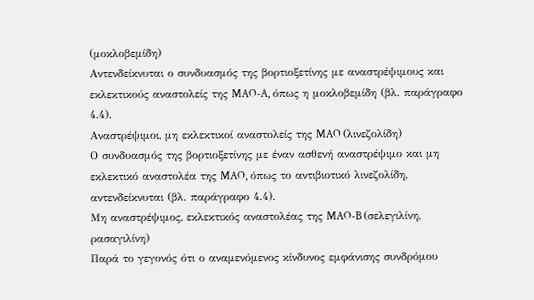(μοκλοβεμίδη)
Αντενδείκνυται ο συνδυασμός της βορτιοξετίνης με αναστρέψιμους και εκλεκτικούς αναστολείς της MAO-A, όπως η μοκλοβεμίδη (βλ. παράγραφο 4.4).
Αναστρέψιμοι, μη εκλεκτικοί αναστολείς της MAO (λινεζολίδη)
Ο συνδυασμός της βορτιοξετίνης με έναν ασθενή αναστρέψιμο και μη εκλεκτικό αναστολέα της MAO, όπως το αντιβιοτικό λινεζολίδη, αντενδείκνυται (βλ. παράγραφο 4.4).
Μη αναστρέψιμος, εκλεκτικός αναστολέας της MAO-B (σελεγιλίνη, ρασαγιλίνη)
Παρά το γεγονός ότι ο αναμενόμενος κίνδυνος εμφάνισης συνδρόμου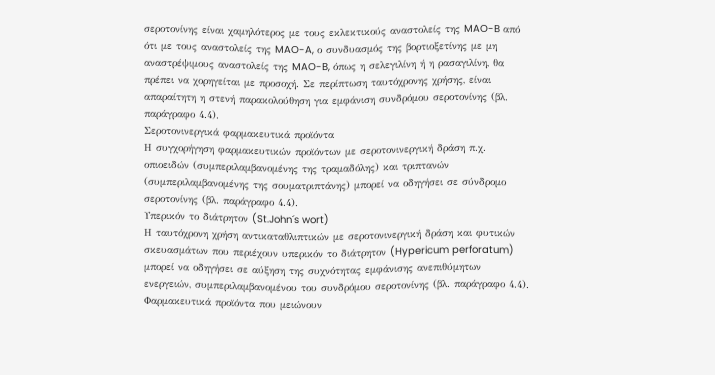σεροτονίνης είναι χαμηλότερος με τους εκλεκτικούς αναστολείς της MAO-B από ότι με τους αναστολείς της MAO-A, ο συνδυασμός της βορτιοξετίνης με μη αναστρέψιμους αναστολείς της MAO-B, όπως η σελεγιλίνη ή η ρασαγιλίνη, θα πρέπει να χορηγείται με προσοχή. Σε περίπτωση ταυτόχρονης χρήσης, είναι απαραίτητη η στενή παρακολούθηση για εμφάνιση συνδρόμου σεροτονίνης (βλ. παράγραφο 4.4).
Σεροτονινεργικά φαρμακευτικά προϊόντα
Η συγχορήγηση φαρμακευτικών προϊόντων με σεροτονινεργική δράση π.χ. οπιοειδών (συμπεριλαμβανομένης της τραμαδόλης) και τριπτανών (συμπεριλαμβανομένης της σουματριπτάνης) μπορεί να οδηγήσει σε σύνδρομο σεροτονίνης (βλ. παράγραφο 4.4).
Υπερικόν το διάτρητον (St.John´s wort)
Η ταυτόχρονη χρήση αντικαταθλιπτικών με σεροτονινεργική δράση και φυτικών σκευασμάτων που περιέχουν υπερικόν το διάτρητον (Hypericum perforatum) μπορεί να οδηγήσει σε αύξηση της συχνότητας εμφάνισης ανεπιθύμητων ενεργειών, συμπεριλαμβανομένου του συνδρόμου σεροτονίνης (βλ. παράγραφο 4.4).
Φαρμακευτικά προϊόντα που μειώνουν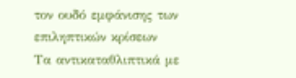τον ουδό εμφάνισης των επιληπτικών κρίσεων
Τα αντικαταθλιπτικά με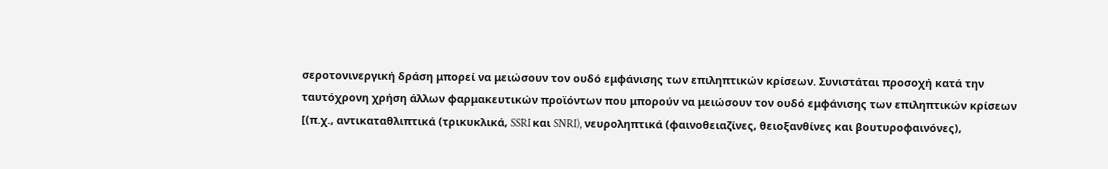σεροτονινεργική δράση μπορεί να μειώσουν τον ουδό εμφάνισης των επιληπτικών κρίσεων. Συνιστάται προσοχή κατά την ταυτόχρονη χρήση άλλων φαρμακευτικών προϊόντων που μπορούν να μειώσουν τον ουδό εμφάνισης των επιληπτικών κρίσεων [(π.χ., αντικαταθλιπτικά (τρικυκλικά, SSRI και SNRI), νευροληπτικά (φαινοθειαζίνες, θειοξανθίνες και βουτυροφαινόνες),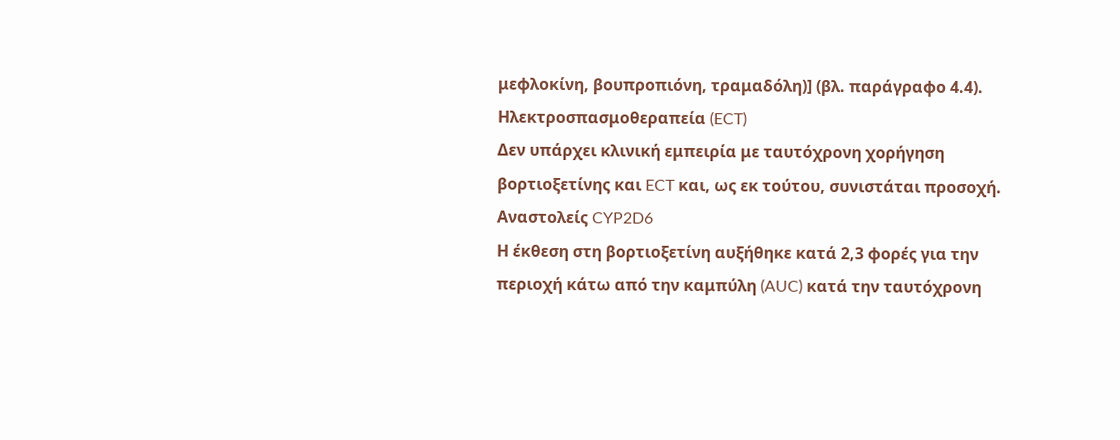μεφλοκίνη, βουπροπιόνη, τραμαδόλη)] (βλ. παράγραφο 4.4).
Ηλεκτροσπασμοθεραπεία (ECT)
Δεν υπάρχει κλινική εμπειρία με ταυτόχρονη χορήγηση βορτιοξετίνης και ECT και, ως εκ τούτου, συνιστάται προσοχή.
Αναστολείς CYP2D6
Η έκθεση στη βορτιοξετίνη αυξήθηκε κατά 2,3 φορές για την περιοχή κάτω από την καμπύλη (AUC) κατά την ταυτόχρονη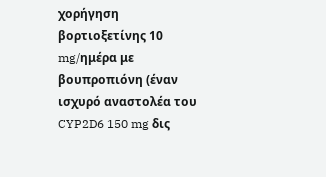χορήγηση βορτιοξετίνης 10 mg/ημέρα με βουπροπιόνη (έναν ισχυρό αναστολέα του CYP2D6 150 mg δις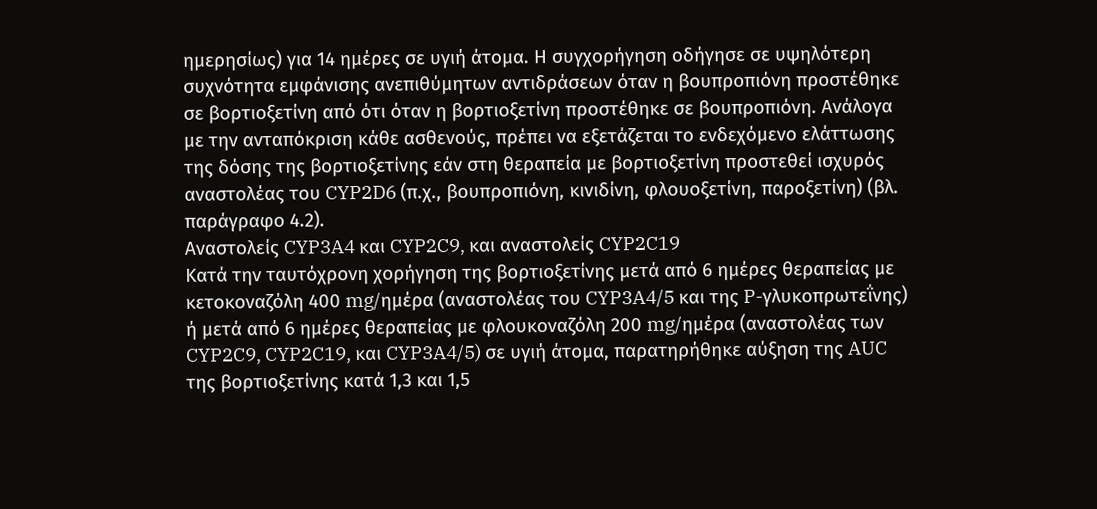ημερησίως) για 14 ημέρες σε υγιή άτομα. Η συγχορήγηση οδήγησε σε υψηλότερη συχνότητα εμφάνισης ανεπιθύμητων αντιδράσεων όταν η βουπροπιόνη προστέθηκε σε βορτιοξετίνη από ότι όταν η βορτιοξετίνη προστέθηκε σε βουπροπιόνη. Ανάλογα με την ανταπόκριση κάθε ασθενούς, πρέπει να εξετάζεται το ενδεχόμενο ελάττωσης της δόσης της βορτιοξετίνης εάν στη θεραπεία με βορτιοξετίνη προστεθεί ισχυρός αναστολέας του CYP2D6 (π.χ., βουπροπιόνη, κινιδίνη, φλουοξετίνη, παροξετίνη) (βλ. παράγραφο 4.2).
Αναστολείς CYP3A4 και CYP2C9, και αναστολείς CYP2C19
Κατά την ταυτόχρονη χορήγηση της βορτιοξετίνης μετά από 6 ημέρες θεραπείας με κετοκοναζόλη 400 mg/ημέρα (αναστολέας του CYP3A4/5 και της P-γλυκοπρωτεΐνης) ή μετά από 6 ημέρες θεραπείας με φλουκοναζόλη 200 mg/ημέρα (αναστολέας των CYP2C9, CYP2C19, και CYP3A4/5) σε υγιή άτομα, παρατηρήθηκε αύξηση της AUC της βορτιοξετίνης κατά 1,3 και 1,5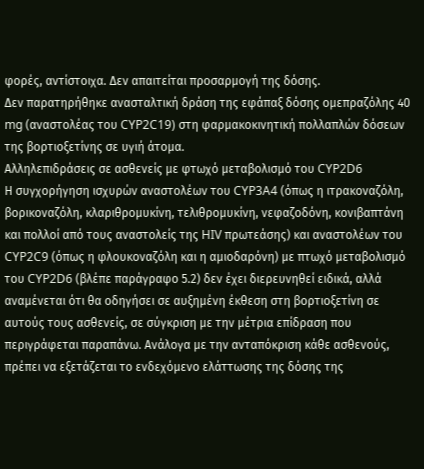φορές, αντίστοιχα. Δεν απαιτείται προσαρμογή της δόσης.
Δεν παρατηρήθηκε ανασταλτική δράση της εφάπαξ δόσης ομεπραζόλης 40 mg (αναστολέας του CYP2C19) στη φαρμακοκινητική πολλαπλών δόσεων της βορτιοξετίνης σε υγιή άτομα.
Αλληλεπιδράσεις σε ασθενείς με φτωχό μεταβολισμό του CYP2D6
Η συγχορήγηση ισχυρών αναστολέων του CYP3A4 (όπως η ιτρακοναζόλη, βορικοναζόλη, κλαριθρομυκίνη, τελιθρομυκίνη, νεφαζοδόνη, κονιβαπτάνη και πολλοί από τους αναστολείς της HIV πρωτεάσης) και αναστολέων του CYP2C9 (όπως η φλουκοναζόλη και η αμιοδαρόνη) με πτωχό μεταβολισμό του CYP2D6 (βλέπε παράγραφο 5.2) δεν έχει διερευνηθεί ειδικά, αλλά αναμένεται ότι θα οδηγήσει σε αυξημένη έκθεση στη βορτιοξετίνη σε αυτούς τους ασθενείς, σε σύγκριση με την μέτρια επίδραση που περιγράφεται παραπάνω. Ανάλογα με την ανταπόκριση κάθε ασθενούς, πρέπει να εξετάζεται το ενδεχόμενο ελάττωσης της δόσης της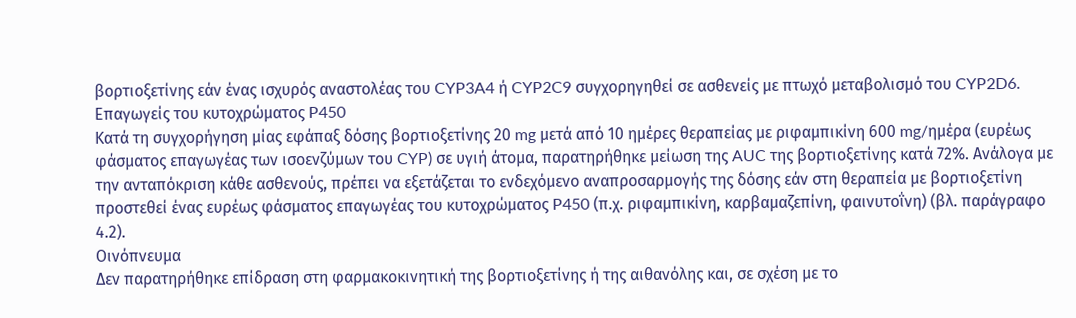βορτιοξετίνης εάν ένας ισχυρός αναστολέας του CYP3A4 ή CYP2C9 συγχορηγηθεί σε ασθενείς με πτωχό μεταβολισμό του CYP2D6.
Επαγωγείς του κυτοχρώματος P450
Κατά τη συγχορήγηση μίας εφάπαξ δόσης βορτιοξετίνης 20 mg μετά από 10 ημέρες θεραπείας με ριφαμπικίνη 600 mg/ημέρα (ευρέως φάσματος επαγωγέας των ισοενζύμων του CYP) σε υγιή άτομα, παρατηρήθηκε μείωση της AUC της βορτιοξετίνης κατά 72%. Ανάλογα με την ανταπόκριση κάθε ασθενούς, πρέπει να εξετάζεται το ενδεχόμενο αναπροσαρμογής της δόσης εάν στη θεραπεία με βορτιοξετίνη προστεθεί ένας ευρέως φάσματος επαγωγέας του κυτοχρώματος P450 (π.χ. ριφαμπικίνη, καρβαμαζεπίνη, φαινυτοΐνη) (βλ. παράγραφο 4.2).
Οινόπνευμα
Δεν παρατηρήθηκε επίδραση στη φαρμακοκινητική της βορτιοξετίνης ή της αιθανόλης και, σε σχέση με το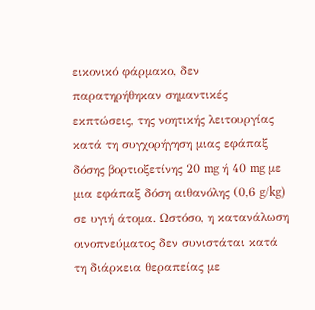εικονικό φάρμακο, δεν παρατηρήθηκαν σημαντικές εκπτώσεις, της νοητικής λειτουργίας κατά τη συγχορήγηση μιας εφάπαξ δόσης βορτιοξετίνης 20 mg ή 40 mg με μια εφάπαξ δόση αιθανόλης (0,6 g/kg) σε υγιή άτομα. Ωστόσο, η κατανάλωση οινοπνεύματος δεν συνιστάται κατά τη διάρκεια θεραπείας με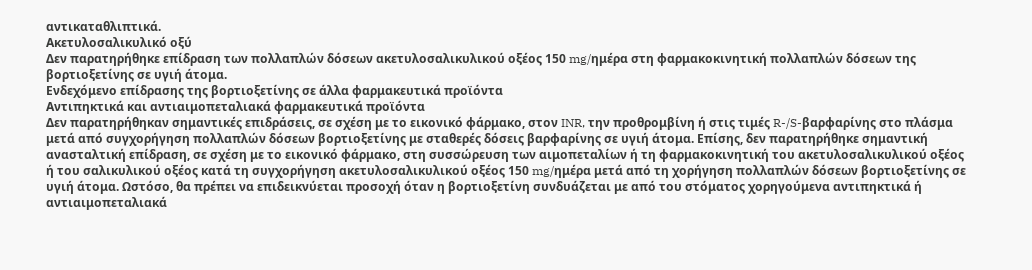αντικαταθλιπτικά.
Ακετυλοσαλικυλικό οξύ
Δεν παρατηρήθηκε επίδραση των πολλαπλών δόσεων ακετυλοσαλικυλικού οξέος 150 mg/ημέρα στη φαρμακοκινητική πολλαπλών δόσεων της βορτιοξετίνης σε υγιή άτομα.
Ενδεχόμενο επίδρασης της βορτιοξετίνης σε άλλα φαρμακευτικά προϊόντα
Αντιπηκτικά και αντιαιμοπεταλιακά φαρμακευτικά προϊόντα
Δεν παρατηρήθηκαν σημαντικές επιδράσεις, σε σχέση με το εικονικό φάρμακο, στον INR, την προθρομβίνη ή στις τιμές R-/S-βαρφαρίνης στο πλάσμα μετά από συγχορήγηση πολλαπλών δόσεων βορτιοξετίνης με σταθερές δόσεις βαρφαρίνης σε υγιή άτομα. Επίσης, δεν παρατηρήθηκε σημαντική ανασταλτική επίδραση, σε σχέση με το εικονικό φάρμακο, στη συσσώρευση των αιμοπεταλίων ή τη φαρμακοκινητική του ακετυλοσαλικυλικού οξέος ή του σαλικυλικού οξέος κατά τη συγχορήγηση ακετυλοσαλικυλικού οξέος 150 mg/ημέρα μετά από τη χορήγηση πολλαπλών δόσεων βορτιοξετίνης σε υγιή άτομα. Ωστόσο, θα πρέπει να επιδεικνύεται προσοχή όταν η βορτιοξετίνη συνδυάζεται με από του στόματος χορηγούμενα αντιπηκτικά ή αντιαιμοπεταλιακά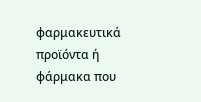φαρμακευτικά προϊόντα ή φάρμακα που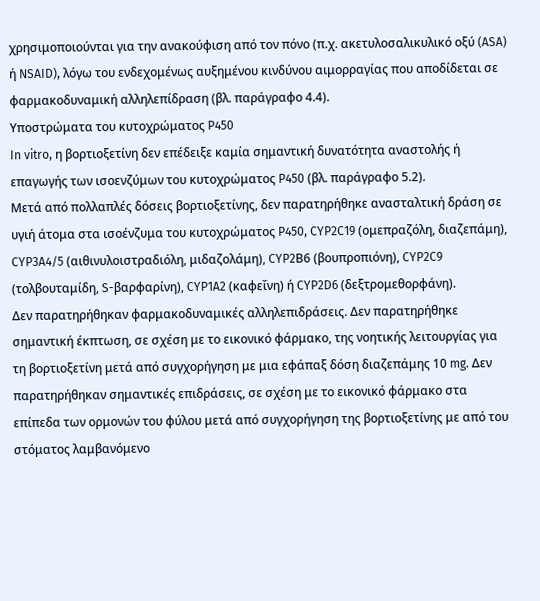χρησιμοποιούνται για την ανακούφιση από τον πόνο (π.χ. ακετυλοσαλικυλικό οξύ (ASA) ή NSAID), λόγω του ενδεχομένως αυξημένου κινδύνου αιμορραγίας που αποδίδεται σε φαρμακοδυναμική αλληλεπίδραση (βλ. παράγραφο 4.4).
Υποστρώματα του κυτοχρώματος P450
In vitro, η βορτιοξετίνη δεν επέδειξε καμία σημαντική δυνατότητα αναστολής ή επαγωγής των ισοενζύμων του κυτοχρώματος P450 (βλ. παράγραφο 5.2).
Μετά από πολλαπλές δόσεις βορτιοξετίνης, δεν παρατηρήθηκε ανασταλτική δράση σε υγιή άτομα στα ισοένζυμα του κυτοχρώματος P450, CYP2C19 (ομεπραζόλη, διαζεπάμη), CYP3A4/5 (αιθινυλοιστραδιόλη, μιδαζολάμη), CYP2Β6 (βουπροπιόνη), CYP2C9 (τολβουταμίδη, S-βαρφαρίνη), CYP1A2 (καφεΐνη) ή CYP2D6 (δεξτρομεθορφάνη).
Δεν παρατηρήθηκαν φαρμακοδυναμικές αλληλεπιδράσεις. Δεν παρατηρήθηκε σημαντική έκπτωση, σε σχέση με το εικονικό φάρμακο, της νοητικής λειτουργίας για τη βορτιοξετίνη μετά από συγχορήγηση με μια εφάπαξ δόση διαζεπάμης 10 mg. Δεν παρατηρήθηκαν σημαντικές επιδράσεις, σε σχέση με το εικονικό φάρμακο στα επίπεδα των ορμονών του φύλου μετά από συγχορήγηση της βορτιοξετίνης με από του στόματος λαμβανόμενο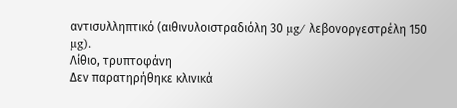αντισυλληπτικό (αιθινυλοιστραδιόλη 30 µg/ λεβονοργεστρέλη 150 µg).
Λίθιο, τρυπτοφάνη
Δεν παρατηρήθηκε κλινικά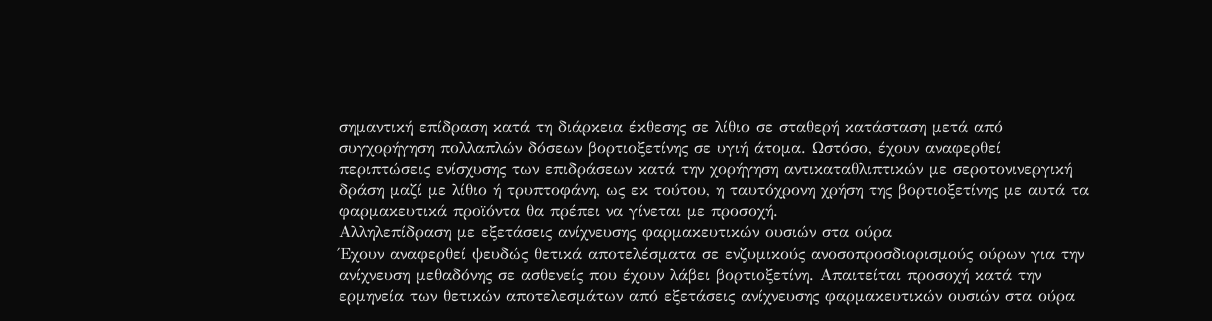σημαντική επίδραση κατά τη διάρκεια έκθεσης σε λίθιο σε σταθερή κατάσταση μετά από συγχορήγηση πολλαπλών δόσεων βορτιοξετίνης σε υγιή άτομα. Ωστόσο, έχουν αναφερθεί περιπτώσεις ενίσχυσης των επιδράσεων κατά την χορήγηση αντικαταθλιπτικών με σεροτονινεργική δράση μαζί με λίθιο ή τρυπτοφάνη, ως εκ τούτου, η ταυτόχρονη χρήση της βορτιοξετίνης με αυτά τα φαρμακευτικά προϊόντα θα πρέπει να γίνεται με προσοχή.
Αλληλεπίδραση με εξετάσεις ανίχνευσης φαρμακευτικών ουσιών στα ούρα
Έχουν αναφερθεί ψευδώς θετικά αποτελέσματα σε ενζυμικούς ανοσοπροσδιορισμούς ούρων για την ανίχνευση μεθαδόνης σε ασθενείς που έχουν λάβει βορτιοξετίνη. Απαιτείται προσοχή κατά την ερμηνεία των θετικών αποτελεσμάτων από εξετάσεις ανίχνευσης φαρμακευτικών ουσιών στα ούρα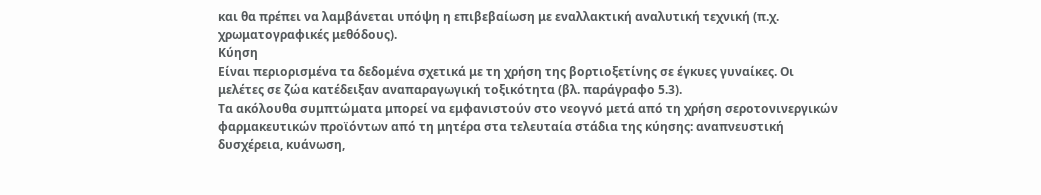και θα πρέπει να λαμβάνεται υπόψη η επιβεβαίωση με εναλλακτική αναλυτική τεχνική (π.χ. χρωματογραφικές μεθόδους).
Κύηση
Είναι περιορισμένα τα δεδομένα σχετικά με τη χρήση της βορτιοξετίνης σε έγκυες γυναίκες. Οι μελέτες σε ζώα κατέδειξαν αναπαραγωγική τοξικότητα (βλ. παράγραφο 5.3).
Τα ακόλουθα συμπτώματα μπορεί να εμφανιστούν στο νεογνό μετά από τη χρήση σεροτονινεργικών φαρμακευτικών προϊόντων από τη μητέρα στα τελευταία στάδια της κύησης: αναπνευστική δυσχέρεια, κυάνωση,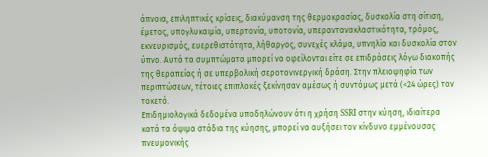άπνοια, επιληπτικές κρίσεις, διακύμανση της θερμοκρασίας, δυσκολία στη σίτιση, έμετος, υπογλυκαιμία, υπερτονία, υποτονία, υπεραντανακλαστικότητα, τρόμος, εκνευρισμός, ευερεθιστότητα, λήθαργος, συνεχές κλάμα, υπνηλία και δυσκολία στον ύπνο. Αυτά τα συμπτώματα μπορεί να οφείλονται είτε σε επιδράσεις λόγω διακοπής της θεραπείας ή σε υπερβολική σεροτονινεργική δράση. Στην πλειοψηφία των περιπτώσεων, τέτοιες επιπλοκές ξεκίνησαν αμέσως ή συντόμως μετά (<24 ώρες) τον τοκετό.
Επιδημιολογικά δεδομένα υποδηλώνουν ότι η χρήση SSRI στην κύηση, ιδιαίτερα κατά τα όψιμα στάδια της κύησης, μπορεί να αυξήσει τον κίνδυνο εμμένουσας πνευμονικής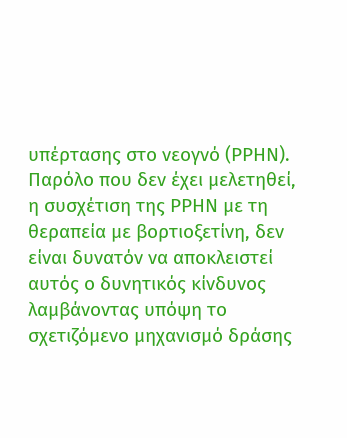υπέρτασης στο νεογνό (PPHN).
Παρόλο που δεν έχει μελετηθεί, η συσχέτιση της PPHN με τη θεραπεία με βορτιοξετίνη, δεν είναι δυνατόν να αποκλειστεί αυτός ο δυνητικός κίνδυνος λαμβάνοντας υπόψη το σχετιζόμενο μηχανισμό δράσης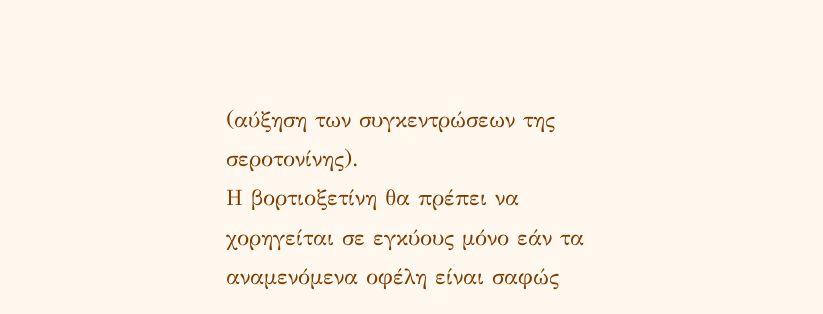(αύξηση των συγκεντρώσεων της σεροτονίνης).
Η βορτιοξετίνη θα πρέπει να χορηγείται σε εγκύους μόνο εάν τα αναμενόμενα οφέλη είναι σαφώς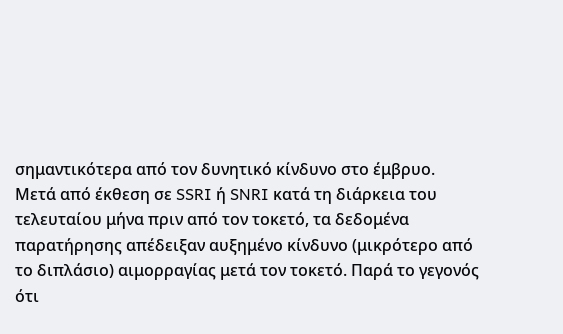σημαντικότερα από τον δυνητικό κίνδυνο στο έμβρυο.
Μετά από έκθεση σε SSRI ή SNRI κατά τη διάρκεια του τελευταίου μήνα πριν από τον τοκετό, τα δεδομένα παρατήρησης απέδειξαν αυξημένο κίνδυνο (μικρότερο από το διπλάσιο) αιμορραγίας μετά τον τοκετό. Παρά το γεγονός ότι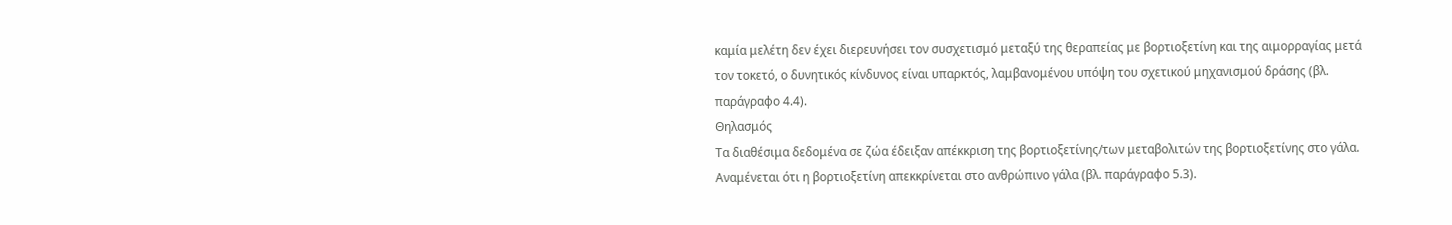καμία μελέτη δεν έχει διερευνήσει τον συσχετισμό μεταξύ της θεραπείας με βορτιοξετίνη και της αιμορραγίας μετά τον τοκετό, ο δυνητικός κίνδυνος είναι υπαρκτός, λαμβανομένου υπόψη του σχετικού μηχανισμού δράσης (βλ. παράγραφο 4.4).
Θηλασμός
Τα διαθέσιμα δεδομένα σε ζώα έδειξαν απέκκριση της βορτιοξετίνης/των μεταβολιτών της βορτιοξετίνης στο γάλα. Αναμένεται ότι η βορτιοξετίνη απεκκρίνεται στο ανθρώπινο γάλα (βλ. παράγραφο 5.3).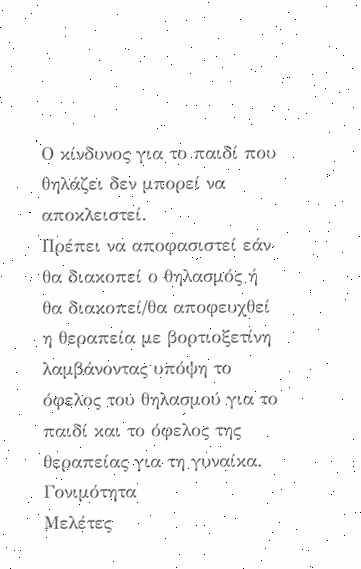Ο κίνδυνος για το παιδί που θηλάζει δεν μπορεί να αποκλειστεί.
Πρέπει να αποφασιστεί εάν θα διακοπεί ο θηλασμός ή θα διακοπεί/θα αποφευχθεί η θεραπεία με βορτιοξετίνη λαμβάνοντας υπόψη το όφελος του θηλασμού για το παιδί και το όφελος της θεραπείας για τη γυναίκα.
Γονιμότητα
Μελέτες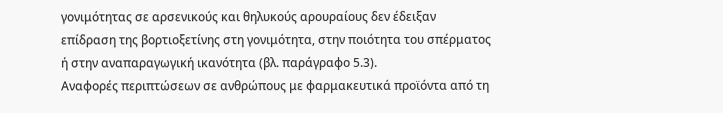γονιμότητας σε αρσενικούς και θηλυκούς αρουραίους δεν έδειξαν επίδραση της βορτιοξετίνης στη γονιμότητα, στην ποιότητα του σπέρματος ή στην αναπαραγωγική ικανότητα (βλ. παράγραφο 5.3).
Αναφορές περιπτώσεων σε ανθρώπους με φαρμακευτικά προϊόντα από τη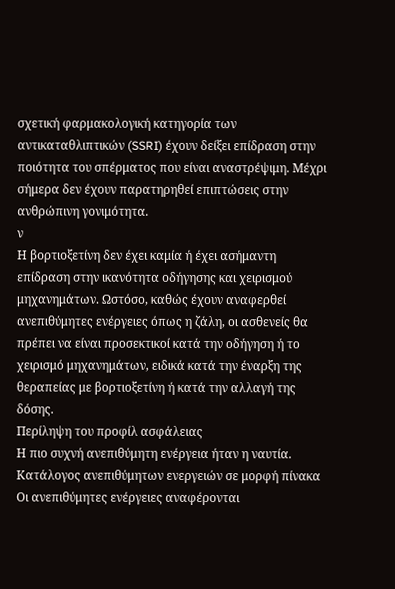σχετική φαρμακολογική κατηγορία των αντικαταθλιπτικών (SSRI) έχουν δείξει επίδραση στην ποιότητα του σπέρματος που είναι αναστρέψιμη. Μέχρι σήμερα δεν έχουν παρατηρηθεί επιπτώσεις στην ανθρώπινη γονιμότητα.
ν
Η βορτιοξετίνη δεν έχει καμία ή έχει ασήμαντη επίδραση στην ικανότητα οδήγησης και χειρισμού μηχανημάτων. Ωστόσο, καθώς έχουν αναφερθεί ανεπιθύμητες ενέργειες όπως η ζάλη, οι ασθενείς θα πρέπει να είναι προσεκτικοί κατά την οδήγηση ή το χειρισμό μηχανημάτων, ειδικά κατά την έναρξη της θεραπείας με βορτιοξετίνη ή κατά την αλλαγή της δόσης.
Περίληψη του προφίλ ασφάλειας
Η πιο συχνή ανεπιθύμητη ενέργεια ήταν η ναυτία.
Κατάλογος ανεπιθύμητων ενεργειών σε μορφή πίνακα
Οι ανεπιθύμητες ενέργειες αναφέρονται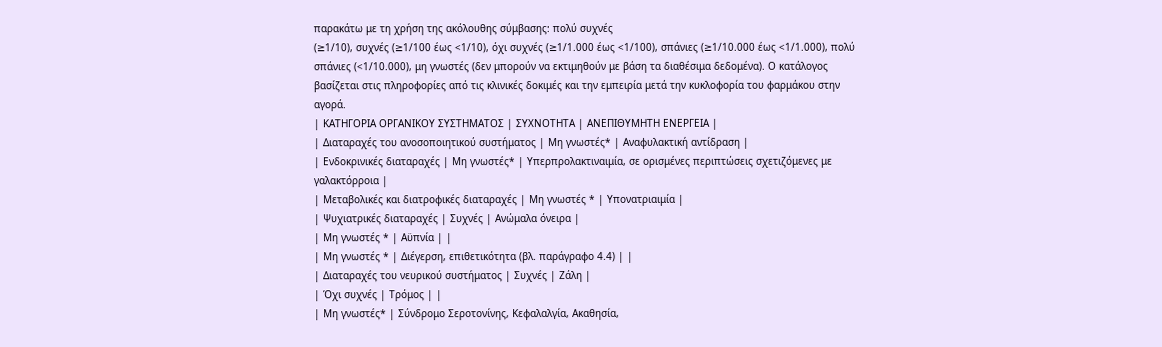παρακάτω με τη χρήση της ακόλουθης σύμβασης: πολύ συχνές
(≥1/10), συχνές (≥1/100 έως <1/10), όχι συχνές (≥1/1.000 έως <1/100), σπάνιες (≥1/10.000 έως <1/1.000), πολύ σπάνιες (<1/10.000), μη γνωστές (δεν μπορούν να εκτιμηθούν με βάση τα διαθέσιμα δεδομένα). Ο κατάλογος βασίζεται στις πληροφορίες από τις κλινικές δοκιμές και την εμπειρία μετά την κυκλοφορία του φαρμάκου στην αγορά.
| ΚΑΤΗΓΟΡΙΑ ΟΡΓΑΝΙΚΟΥ ΣΥΣΤΗΜΑΤΟΣ | ΣΥΧΝΟΤΗΤΑ | ΑΝΕΠΙΘΥΜΗΤΗ ΕΝΕΡΓΕΙΑ |
| Διαταραχές του ανοσοποιητικού συστήματος | Μη γνωστές* | Αναφυλακτική αντίδραση |
| Ενδοκρινικές διαταραχές | Μη γνωστές* | Υπερπρολακτιναιμία, σε ορισμένες περιπτώσεις σχετιζόμενες με γαλακτόρροια |
| Μεταβολικές και διατροφικές διαταραχές | Μη γνωστές * | Υπονατριαιμία |
| Ψυχιατρικές διαταραχές | Συχνές | Ανώμαλα όνειρα |
| Μη γνωστές * | Αϋπνία | |
| Μη γνωστές * | Διέγερση, επιθετικότητα (βλ. παράγραφο 4.4) | |
| Διαταραχές του νευρικού συστήματος | Συχνές | Ζάλη |
| Όχι συχνές | Τρόμος | |
| Μη γνωστές* | Σύνδρομο Σεροτονίνης, Κεφαλαλγία, Ακαθησία,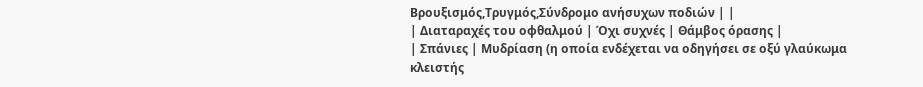Βρουξισμός,Τρυγμός,Σύνδρομο ανήσυχων ποδιών | |
| Διαταραχές του οφθαλμού | Όχι συχνές | Θάμβος όρασης |
| Σπάνιες | Μυδρίαση (η οποία ενδέχεται να οδηγήσει σε οξύ γλαύκωμα κλειστής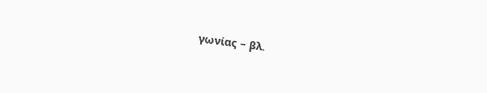γωνίας – βλ.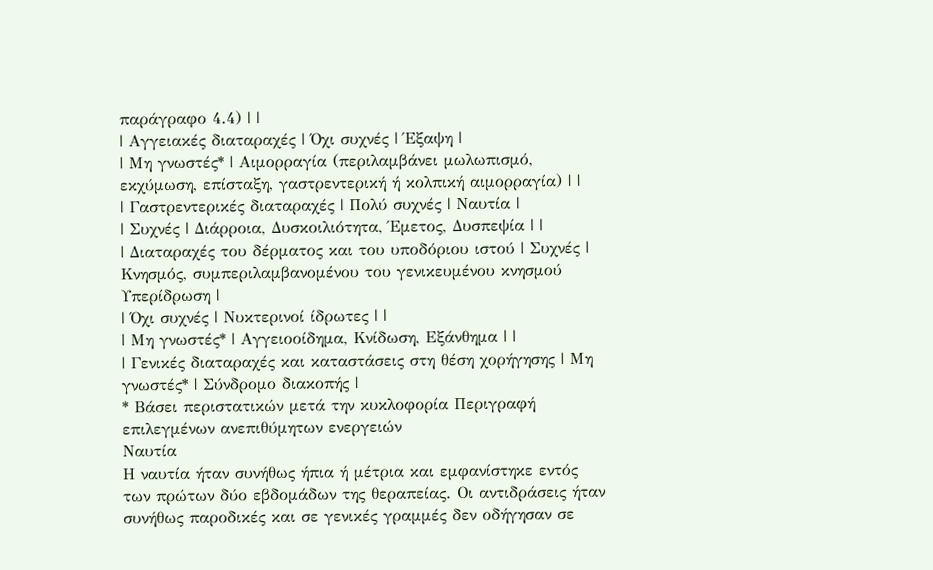παράγραφο 4.4) | |
| Αγγειακές διαταραχές | Όχι συχνές | Έξαψη |
| Μη γνωστές* | Αιμορραγία (περιλαμβάνει μωλωπισμό, εκχύμωση, επίσταξη, γαστρεντερική ή κολπική αιμορραγία) | |
| Γαστρεντερικές διαταραχές | Πολύ συχνές | Ναυτία |
| Συχνές | Διάρροια, Δυσκοιλιότητα, Έμετος, Δυσπεψία | |
| Διαταραχές του δέρματος και του υποδόριου ιστού | Συχνές | Κνησμός, συμπεριλαμβανομένου του γενικευμένου κνησμού Υπερίδρωση |
| Όχι συχνές | Νυκτερινοί ίδρωτες | |
| Μη γνωστές* | Αγγειοοίδημα, Κνίδωση, Εξάνθημα | |
| Γενικές διαταραχές και καταστάσεις στη θέση χορήγησης | Μη γνωστές* | Σύνδρομο διακοπής |
* Βάσει περιστατικών μετά την κυκλοφορία Περιγραφή επιλεγμένων ανεπιθύμητων ενεργειών
Ναυτία
Η ναυτία ήταν συνήθως ήπια ή μέτρια και εμφανίστηκε εντός των πρώτων δύο εβδομάδων της θεραπείας. Οι αντιδράσεις ήταν συνήθως παροδικές και σε γενικές γραμμές δεν οδήγησαν σε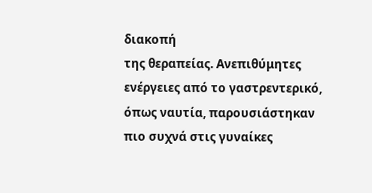διακοπή
της θεραπείας. Ανεπιθύμητες ενέργειες από το γαστρεντερικό, όπως ναυτία, παρουσιάστηκαν πιο συχνά στις γυναίκες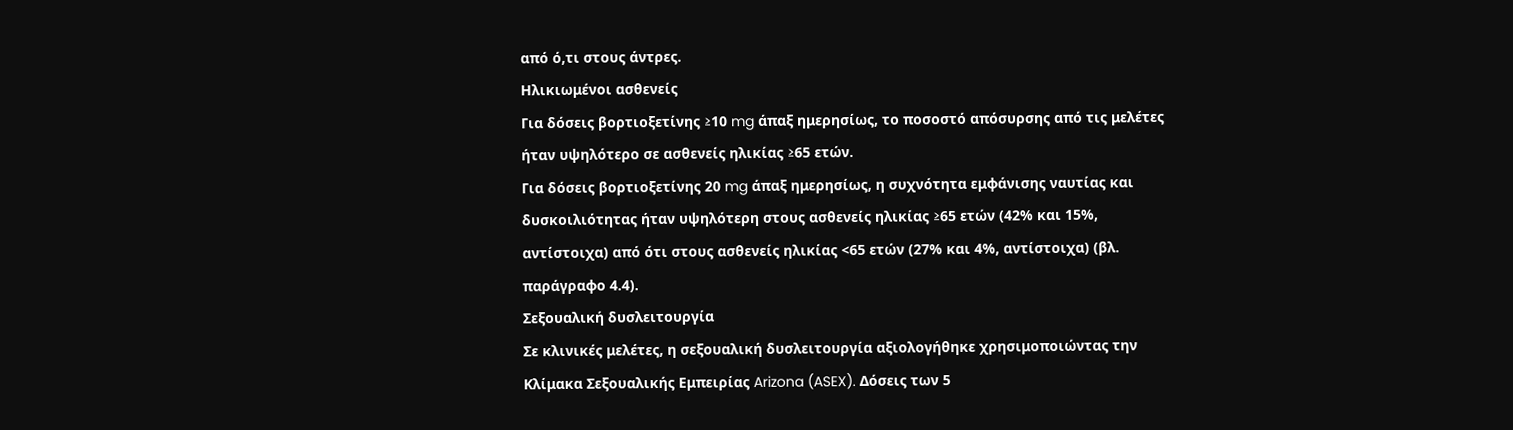από ό,τι στους άντρες.
Ηλικιωμένοι ασθενείς
Για δόσεις βορτιοξετίνης ≥10 mg άπαξ ημερησίως, το ποσοστό απόσυρσης από τις μελέτες ήταν υψηλότερο σε ασθενείς ηλικίας ≥65 ετών.
Για δόσεις βορτιοξετίνης 20 mg άπαξ ημερησίως, η συχνότητα εμφάνισης ναυτίας και δυσκοιλιότητας ήταν υψηλότερη στους ασθενείς ηλικίας ≥65 ετών (42% και 15%, αντίστοιχα) από ότι στους ασθενείς ηλικίας <65 ετών (27% και 4%, αντίστοιχα) (βλ. παράγραφο 4.4).
Σεξουαλική δυσλειτουργία
Σε κλινικές μελέτες, η σεξουαλική δυσλειτουργία αξιολογήθηκε χρησιμοποιώντας την Κλίμακα Σεξουαλικής Εμπειρίας Arizona (ASEX). Δόσεις των 5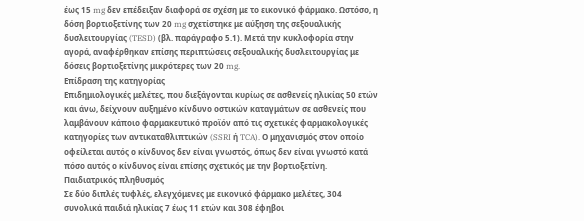έως 15 mg δεν επέδειξαν διαφορά σε σχέση με το εικονικό φάρμακο. Ωστόσο, η δόση βορτιοξετίνης των 20 mg σχετίστηκε με αύξηση της σεξουαλικής δυσλειτουργίας (TESD) (βλ. παράγραφο 5.1). Μετά την κυκλοφορία στην αγορά, αναφέρθηκαν επίσης περιπτώσεις σεξουαλικής δυσλειτουργίας με δόσεις βορτιοξετίνης μικρότερες των 20 mg.
Επίδραση της κατηγορίας
Επιδημιολογικές μελέτες, που διεξάγονται κυρίως σε ασθενείς ηλικίας 50 ετών και άνω, δείχνουν αυξημένο κίνδυνο οστικών καταγμάτων σε ασθενείς που λαμβάνουν κάποιο φαρμακευτικό προϊόν από τις σχετικές φαρμακολογικές κατηγορίες των αντικαταθλιπτικών (SSRI ή TCA). Ο μηχανισμός στον οποίο οφείλεται αυτός ο κίνδυνος δεν είναι γνωστός, όπως δεν είναι γνωστό κατά πόσο αυτός ο κίνδυνος είναι επίσης σχετικός με την βορτιοξετίνη.
Παιδιατρικός πληθυσμός
Σε δύο διπλές τυφλές, ελεγχόμενες με εικονικό φάρμακο μελέτες, 304 συνολικά παιδιά ηλικίας 7 έως 11 ετών και 308 έφηβοι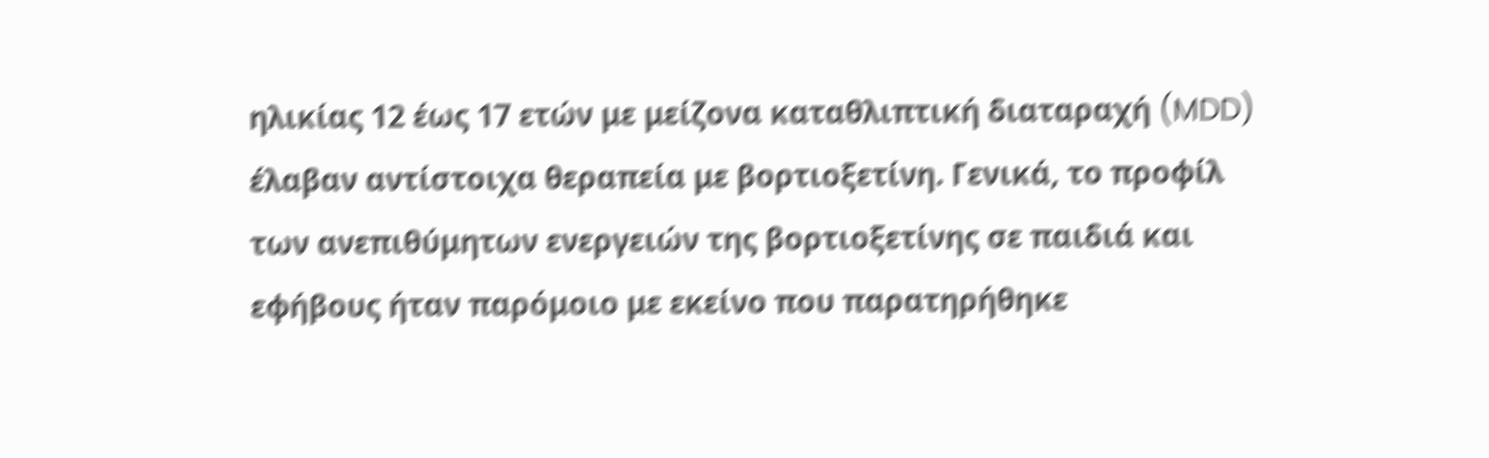ηλικίας 12 έως 17 ετών με μείζονα καταθλιπτική διαταραχή (MDD) έλαβαν αντίστοιχα θεραπεία με βορτιοξετίνη. Γενικά, το προφίλ των ανεπιθύμητων ενεργειών της βορτιοξετίνης σε παιδιά και εφήβους ήταν παρόμοιο με εκείνο που παρατηρήθηκε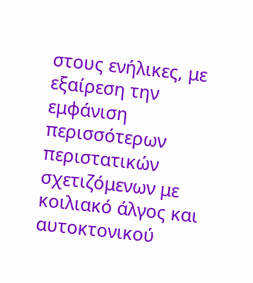στους ενήλικες, με εξαίρεση την εμφάνιση περισσότερων περιστατικών σχετιζόμενων με κοιλιακό άλγος και αυτοκτονικού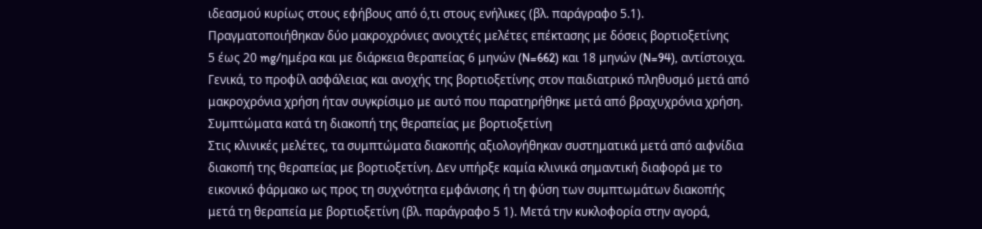ιδεασμού κυρίως στους εφήβους από ό,τι στους ενήλικες (βλ. παράγραφο 5.1).
Πραγματοποιήθηκαν δύο μακροχρόνιες ανοιχτές μελέτες επέκτασης με δόσεις βορτιοξετίνης
5 έως 20 mg/ημέρα και με διάρκεια θεραπείας 6 μηνών (N=662) και 18 μηνών (N=94), αντίστοιχα. Γενικά, το προφίλ ασφάλειας και ανοχής της βορτιοξετίνης στον παιδιατρικό πληθυσμό μετά από μακροχρόνια χρήση ήταν συγκρίσιμο με αυτό που παρατηρήθηκε μετά από βραχυχρόνια χρήση.
Συμπτώματα κατά τη διακοπή της θεραπείας με βορτιοξετίνη
Στις κλινικές μελέτες, τα συμπτώματα διακοπής αξιολογήθηκαν συστηματικά μετά από αιφνίδια διακοπή της θεραπείας με βορτιοξετίνη. Δεν υπήρξε καμία κλινικά σημαντική διαφορά με το εικονικό φάρμακο ως προς τη συχνότητα εμφάνισης ή τη φύση των συμπτωμάτων διακοπής μετά τη θεραπεία με βορτιοξετίνη (βλ. παράγραφο 5 1). Μετά την κυκλοφορία στην αγορά,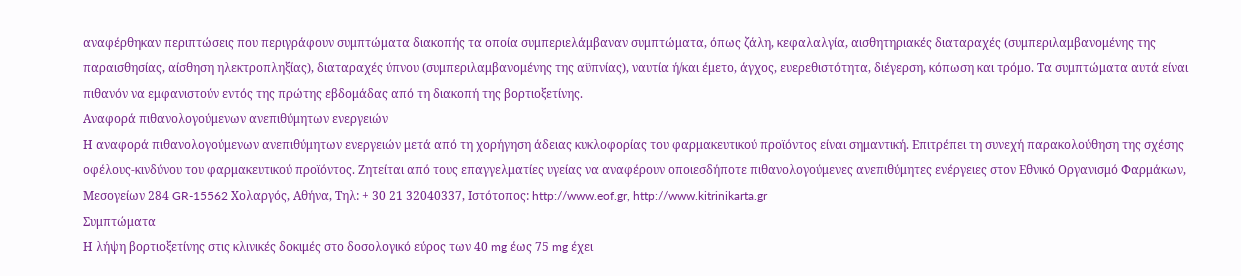αναφέρθηκαν περιπτώσεις που περιγράφουν συμπτώματα διακοπής τα οποία συμπεριελάμβαναν συμπτώματα, όπως ζάλη, κεφαλαλγία, αισθητηριακές διαταραχές (συμπεριλαμβανομένης της παραισθησίας, αίσθηση ηλεκτροπληξίας), διαταραχές ύπνου (συμπεριλαμβανομένης της αϋπνίας), ναυτία ή/και έμετο, άγχος, ευερεθιστότητα, διέγερση, κόπωση και τρόμο. Τα συμπτώματα αυτά είναι πιθανόν να εμφανιστούν εντός της πρώτης εβδομάδας από τη διακοπή της βορτιοξετίνης.
Αναφορά πιθανολογούμενων ανεπιθύμητων ενεργειών
Η αναφορά πιθανολογούμενων ανεπιθύμητων ενεργειών μετά από τη χορήγηση άδειας κυκλοφορίας του φαρμακευτικού προϊόντος είναι σημαντική. Επιτρέπει τη συνεχή παρακολούθηση της σχέσης οφέλους-κινδύνου του φαρμακευτικού προϊόντος. Ζητείται από τους επαγγελματίες υγείας να αναφέρουν οποιεσδήποτε πιθανολογούμενες ανεπιθύμητες ενέργειες στον Εθνικό Οργανισμό Φαρμάκων, Μεσογείων 284 GR-15562 Χολαργός, Αθήνα, Τηλ: + 30 21 32040337, Ιστότοπος: http://www.eof.gr, http://www.kitrinikarta.gr
Συμπτώματα
Η λήψη βορτιοξετίνης στις κλινικές δοκιμές στο δοσολογικό εύρος των 40 mg έως 75 mg έχει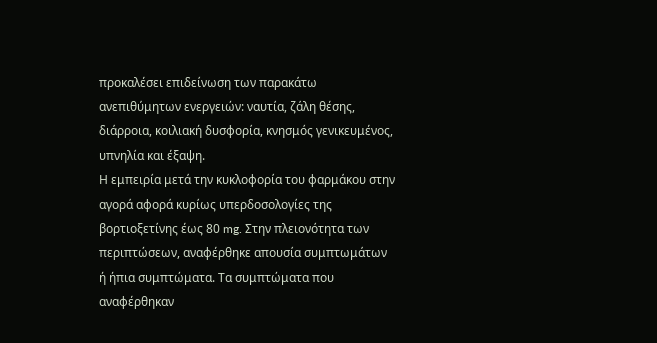προκαλέσει επιδείνωση των παρακάτω ανεπιθύμητων ενεργειών: ναυτία, ζάλη θέσης, διάρροια, κοιλιακή δυσφορία, κνησμός γενικευμένος, υπνηλία και έξαψη.
Η εμπειρία μετά την κυκλοφορία του φαρμάκου στην αγορά αφορά κυρίως υπερδοσολογίες της βορτιοξετίνης έως 80 mg. Στην πλειονότητα των περιπτώσεων, αναφέρθηκε απουσία συμπτωμάτων ή ήπια συμπτώματα. Τα συμπτώματα που αναφέρθηκαν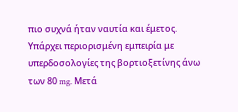πιο συχνά ήταν ναυτία και έμετος.
Υπάρχει περιορισμένη εμπειρία με υπερδοσολογίες της βορτιοξετίνης άνω των 80 mg. Μετά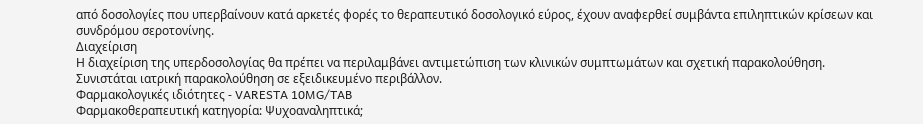από δοσολογίες που υπερβαίνουν κατά αρκετές φορές το θεραπευτικό δοσολογικό εύρος, έχουν αναφερθεί συμβάντα επιληπτικών κρίσεων και συνδρόμου σεροτονίνης.
Διαχείριση
Η διαχείριση της υπερδοσολογίας θα πρέπει να περιλαμβάνει αντιμετώπιση των κλινικών συμπτωμάτων και σχετική παρακολούθηση. Συνιστάται ιατρική παρακολούθηση σε εξειδικευμένο περιβάλλον.
Φαρμακολογικές ιδιότητες - VARESTA 10MG/TAB
Φαρμακοθεραπευτική κατηγορία: Ψυχοαναληπτικά;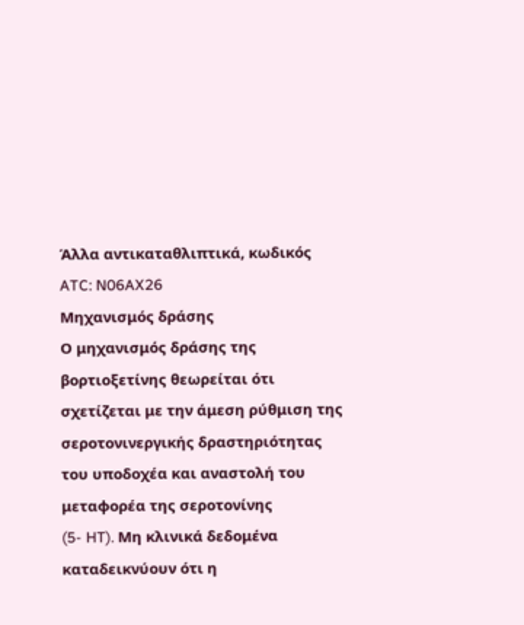Άλλα αντικαταθλιπτικά, κωδικός ATC: N06AX26
Μηχανισμός δράσης
Ο μηχανισμός δράσης της βορτιοξετίνης θεωρείται ότι σχετίζεται με την άμεση ρύθμιση της σεροτονινεργικής δραστηριότητας του υποδοχέα και αναστολή του μεταφορέα της σεροτονίνης
(5- HT). Μη κλινικά δεδομένα καταδεικνύουν ότι η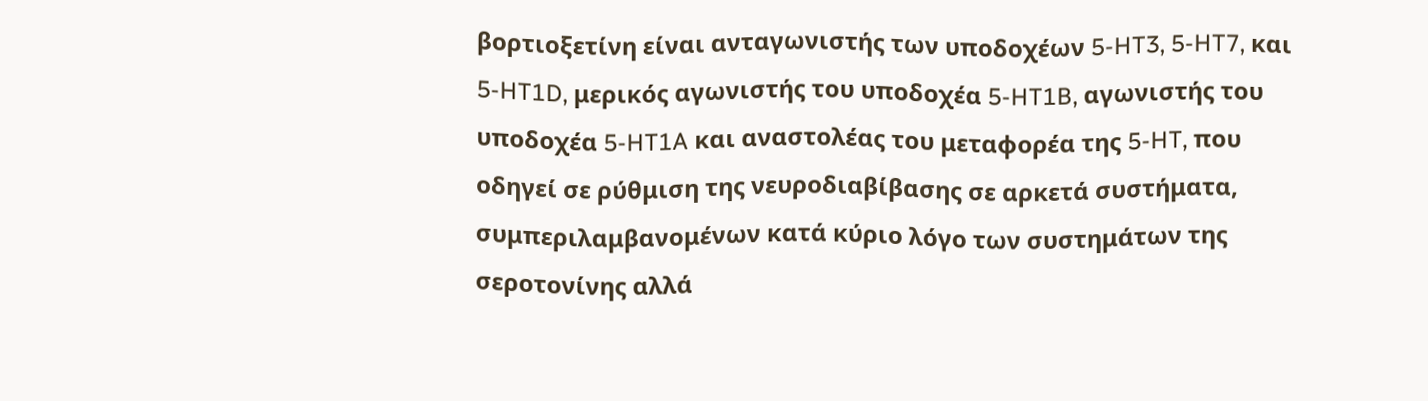βορτιοξετίνη είναι ανταγωνιστής των υποδοχέων 5-HT3, 5-HT7, και 5-HT1D, μερικός αγωνιστής του υποδοχέα 5-HT1B, αγωνιστής του υποδοχέα 5-HT1A και αναστολέας του μεταφορέα της 5-HT, που οδηγεί σε ρύθμιση της νευροδιαβίβασης σε αρκετά συστήματα, συμπεριλαμβανομένων κατά κύριο λόγο των συστημάτων της σεροτονίνης αλλά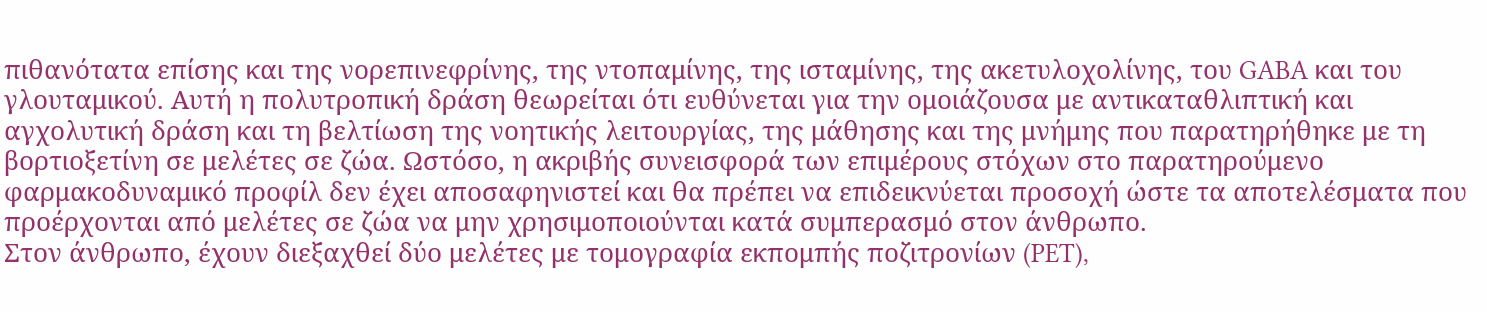πιθανότατα επίσης και της νορεπινεφρίνης, της ντοπαμίνης, της ισταμίνης, της ακετυλοχολίνης, του GABA και του γλουταμικού. Αυτή η πολυτροπική δράση θεωρείται ότι ευθύνεται για την ομοιάζουσα με αντικαταθλιπτική και αγχολυτική δράση και τη βελτίωση της νοητικής λειτουργίας, της μάθησης και της μνήμης που παρατηρήθηκε με τη βορτιοξετίνη σε μελέτες σε ζώα. Ωστόσο, η ακριβής συνεισφορά των επιμέρους στόχων στο παρατηρούμενο φαρμακοδυναμικό προφίλ δεν έχει αποσαφηνιστεί και θα πρέπει να επιδεικνύεται προσοχή ώστε τα αποτελέσματα που προέρχονται από μελέτες σε ζώα να μην χρησιμοποιούνται κατά συμπερασμό στον άνθρωπο.
Στον άνθρωπο, έχουν διεξαχθεί δύο μελέτες με τομογραφία εκπομπής ποζιτρονίων (PET),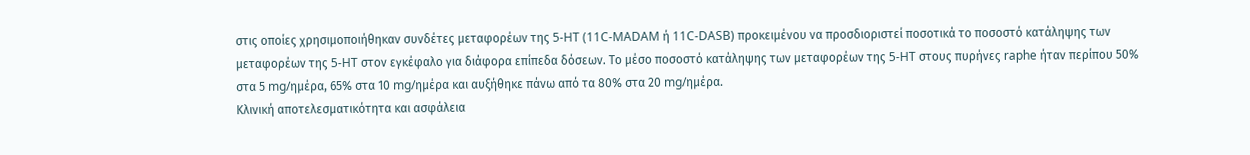στις οποίες χρησιμοποιήθηκαν συνδέτες μεταφορέων της 5-HT (11C-MADAM ή 11C-DASB) προκειμένου να προσδιοριστεί ποσοτικά το ποσοστό κατάληψης των μεταφορέων της 5-HT στον εγκέφαλο για διάφορα επίπεδα δόσεων. Το μέσο ποσοστό κατάληψης των μεταφορέων της 5-HT στους πυρήνες raphe ήταν περίπου 50% στα 5 mg/ημέρα, 65% στα 10 mg/ημέρα και αυξήθηκε πάνω από τα 80% στα 20 mg/ημέρα.
Κλινική αποτελεσματικότητα και ασφάλεια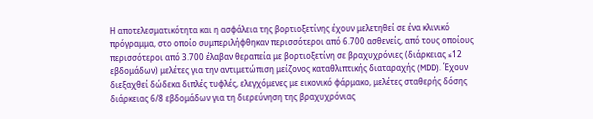Η αποτελεσματικότητα και η ασφάλεια της βορτιοξετίνης έχουν μελετηθεί σε ένα κλινικό πρόγραμμα, στο οποίο συμπεριλήφθηκαν περισσότεροι από 6.700 ασθενείς, από τους οποίους περισσότεροι από 3.700 έλαβαν θεραπεία με βορτιοξετίνη σε βραχυχρόνιες (διάρκειας ≤12 εβδομάδων) μελέτες για την αντιμετώπιση μείζονος καταθλιπτικής διαταραχής (MDD). Έχουν διεξαχθεί δώδεκα διπλές τυφλές, ελεγχόμενες με εικονικό φάρμακο, μελέτες σταθερής δόσης διάρκειας 6/8 εβδομάδων για τη διερεύνηση της βραχυχρόνιας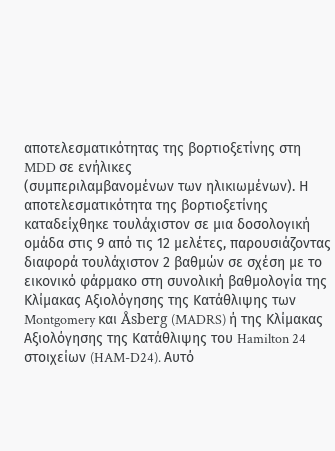αποτελεσματικότητας της βορτιοξετίνης στη MDD σε ενήλικες
(συμπεριλαμβανομένων των ηλικιωμένων). Η αποτελεσματικότητα της βορτιοξετίνης καταδείχθηκε τουλάχιστον σε μια δοσολογική ομάδα στις 9 από τις 12 μελέτες, παρουσιάζοντας διαφορά τουλάχιστον 2 βαθμών σε σχέση με το εικονικό φάρμακο στη συνολική βαθμολογία της Κλίμακας Αξιολόγησης της Κατάθλιψης των Montgomery και Åsberg (MADRS) ή της Κλίμακας Αξιολόγησης της Κατάθλιψης του Hamilton 24 στοιχείων (HAM-D24). Αυτό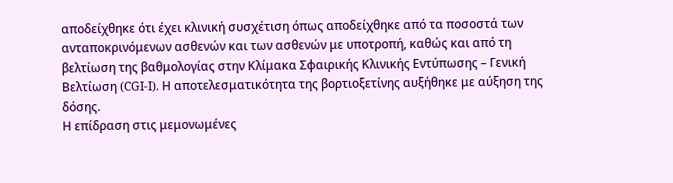αποδείχθηκε ότι έχει κλινική συσχέτιση όπως αποδείχθηκε από τα ποσοστά των ανταποκρινόμενων ασθενών και των ασθενών με υποτροπή, καθώς και από τη βελτίωση της βαθμολογίας στην Κλίμακα Σφαιρικής Κλινικής Εντύπωσης – Γενική Βελτίωση (CGI-I). Η αποτελεσματικότητα της βορτιοξετίνης αυξήθηκε με αύξηση της δόσης.
Η επίδραση στις μεμονωμένες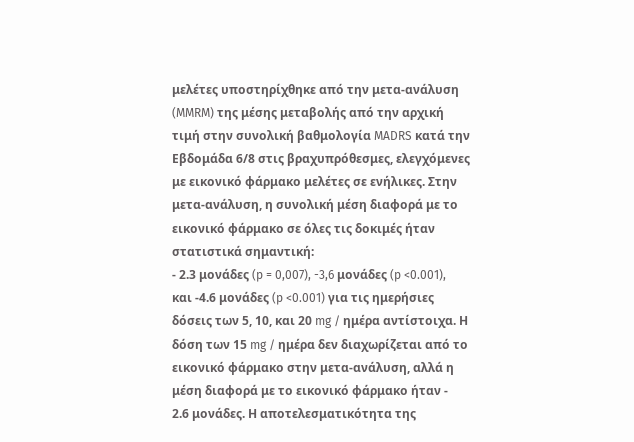μελέτες υποστηρίχθηκε από την μετα-ανάλυση (MMRM) της μέσης μεταβολής από την αρχική τιμή στην συνολική βαθμολογία MADRS κατά την Εβδομάδα 6/8 στις βραχυπρόθεσμες, ελεγχόμενες με εικονικό φάρμακο μελέτες σε ενήλικες. Στην μετα-ανάλυση, η συνολική μέση διαφορά με το εικονικό φάρμακο σε όλες τις δοκιμές ήταν στατιστικά σημαντική:
- 2.3 μονάδες (p = 0,007), -3,6 μονάδες (p <0.001), και -4.6 μονάδες (p <0.001) για τις ημερήσιες δόσεις των 5, 10, και 20 mg / ημέρα αντίστοιχα. Η δόση των 15 mg / ημέρα δεν διαχωρίζεται από το εικονικό φάρμακο στην μετα-ανάλυση, αλλά η μέση διαφορά με το εικονικό φάρμακο ήταν -
2.6 μονάδες. Η αποτελεσματικότητα της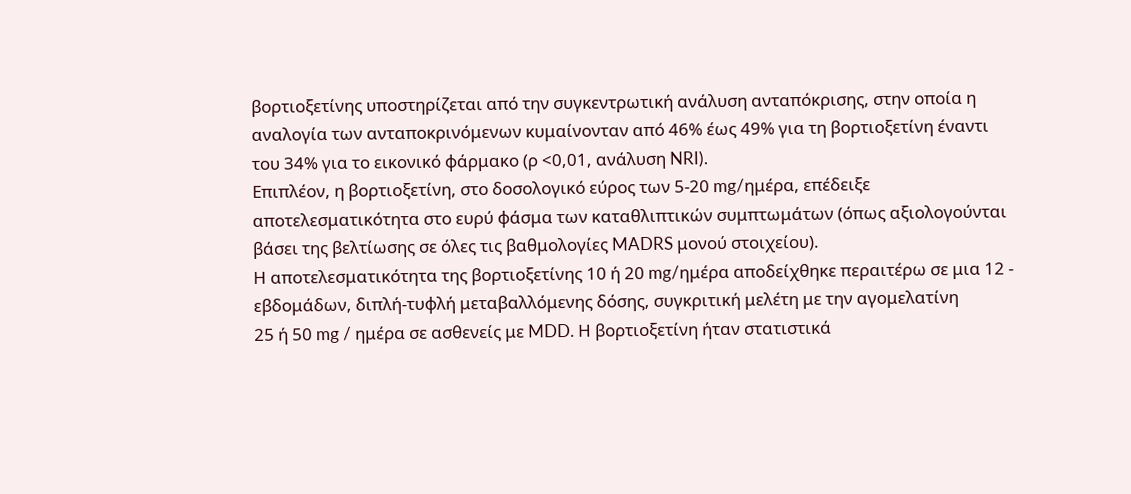βορτιοξετίνης υποστηρίζεται από την συγκεντρωτική ανάλυση ανταπόκρισης, στην οποία η αναλογία των ανταποκρινόμενων κυμαίνονταν από 46% έως 49% για τη βορτιοξετίνη έναντι του 34% για το εικονικό φάρμακο (ρ <0,01, ανάλυση NRI).
Επιπλέον, η βορτιοξετίνη, στο δοσολογικό εύρος των 5-20 mg/ημέρα, επέδειξε αποτελεσματικότητα στο ευρύ φάσμα των καταθλιπτικών συμπτωμάτων (όπως αξιολογούνται βάσει της βελτίωσης σε όλες τις βαθμολογίες MADRS μονού στοιχείου).
Η αποτελεσματικότητα της βορτιοξετίνης 10 ή 20 mg/ημέρα αποδείχθηκε περαιτέρω σε μια 12 - εβδομάδων, διπλή-τυφλή μεταβαλλόμενης δόσης, συγκριτική μελέτη με την αγομελατίνη
25 ή 50 mg / ημέρα σε ασθενείς με MDD. Η βορτιοξετίνη ήταν στατιστικά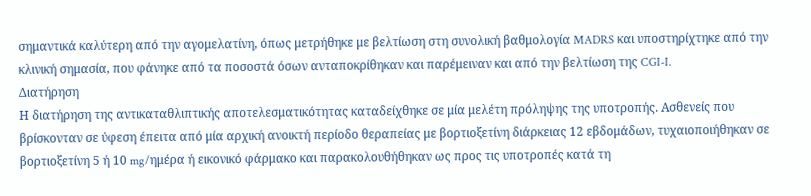σημαντικά καλύτερη από την αγομελατίνη, όπως μετρήθηκε με βελτίωση στη συνολική βαθμολογία MADRS και υποστηρίχτηκε από την κλινική σημασία, που φάνηκε από τα ποσοστά όσων ανταποκρίθηκαν και παρέμειναν και από την βελτίωση της CGI-I.
Διατήρηση
Η διατήρηση της αντικαταθλιπτικής αποτελεσματικότητας καταδείχθηκε σε μία μελέτη πρόληψης της υποτροπής. Ασθενείς που βρίσκονταν σε ύφεση έπειτα από μία αρχική ανοικτή περίοδο θεραπείας με βορτιοξετίνη διάρκειας 12 εβδομάδων, τυχαιοποιήθηκαν σε βορτιοξετίνη 5 ή 10 mg/ημέρα ή εικονικό φάρμακο και παρακολουθήθηκαν ως προς τις υποτροπές κατά τη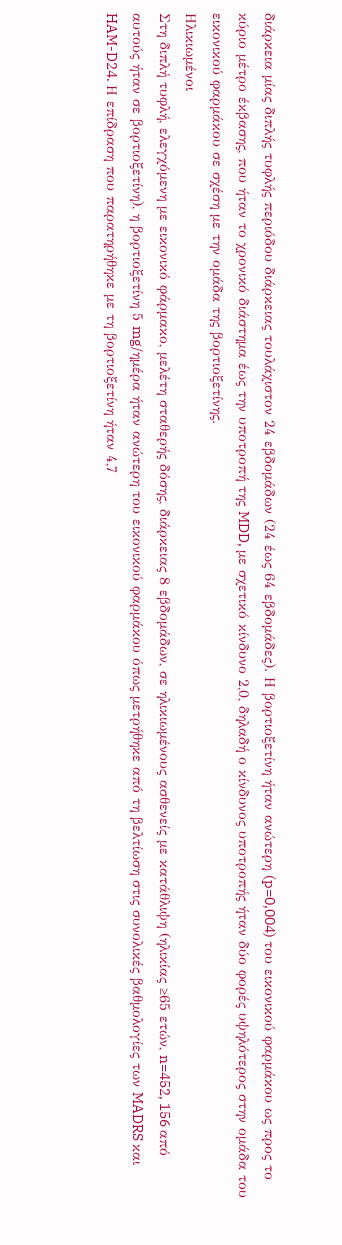διάρκεια μίας διπλής τυφλής περιόδου διάρκειας τουλάχιστον 24 εβδομάδων (24 έως 64 εβδομάδες). Η βορτιοξετίνη ήταν ανώτερη (p=0,004) του εικονικού φαρμάκου ως προς το κύριο μέτρο έκβασης, που ήταν το χρονικό διάστημα έως την υποτροπή της MDD, με σχετικό κίνδυνο 2,0, δηλαδή ο κίνδυνος υποτροπής ήταν δύο φορές υψηλότερος στην ομάδα του εικονικού φαρμάκου σε σχέση με την ομάδα της βορτιοξετίνης.
Ηλικιωμένοι
Στη διπλή τυφλή, ελεγχόμενη με εικονικό φάρμακο, μελέτη σταθερής δόσης, διάρκειας 8 εβδομάδων, σε ηλικιωμένους ασθενείς με κατάθλιψη (ηλικίας ≥65 ετών, n=452, 156 από αυτούς ήταν σε βορτιοξετίνη), η βορτιοξετίνη 5 mg/ημέρα ήταν ανώτερη του εικονικού φαρμάκου όπως μετρήθηκε από τη βελτίωση στις συνολικές βαθμολογίες των MADRS και HAM-D24. Η επίδραση που παρατηρήθηκε με τη βορτιοξετίνη ήταν 4,7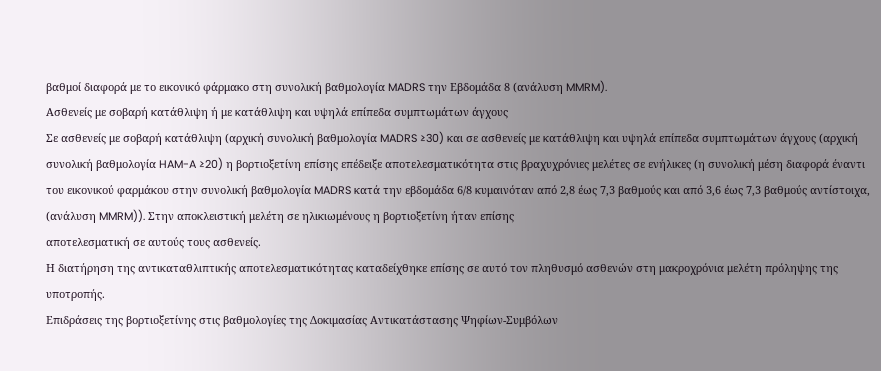βαθμοί διαφορά με το εικονικό φάρμακο στη συνολική βαθμολογία MADRS την Εβδομάδα 8 (ανάλυση MMRM).
Ασθενείς με σοβαρή κατάθλιψη ή με κατάθλιψη και υψηλά επίπεδα συμπτωμάτων άγχους
Σε ασθενείς με σοβαρή κατάθλιψη (αρχική συνολική βαθμολογία MADRS ≥30) και σε ασθενείς με κατάθλιψη και υψηλά επίπεδα συμπτωμάτων άγχους (αρχική συνολική βαθμολογία HAM-A ≥20) η βορτιοξετίνη επίσης επέδειξε αποτελεσματικότητα στις βραχυχρόνιες μελέτες σε ενήλικες (η συνολική μέση διαφορά έναντι του εικονικού φαρμάκου στην συνολική βαθμολογία MADRS κατά την εβδομάδα 6/8 κυμαινόταν από 2,8 έως 7,3 βαθμούς και από 3,6 έως 7,3 βαθμούς αντίστοιχα, (ανάλυση MMRM)). Στην αποκλειστική μελέτη σε ηλικιωμένους η βορτιοξετίνη ήταν επίσης
αποτελεσματική σε αυτούς τους ασθενείς.
Η διατήρηση της αντικαταθλιπτικής αποτελεσματικότητας καταδείχθηκε επίσης σε αυτό τον πληθυσμό ασθενών στη μακροχρόνια μελέτη πρόληψης της υποτροπής.
Επιδράσεις της βορτιοξετίνης στις βαθμολογίες της Δοκιμασίας Αντικατάστασης Ψηφίων-Συμβόλων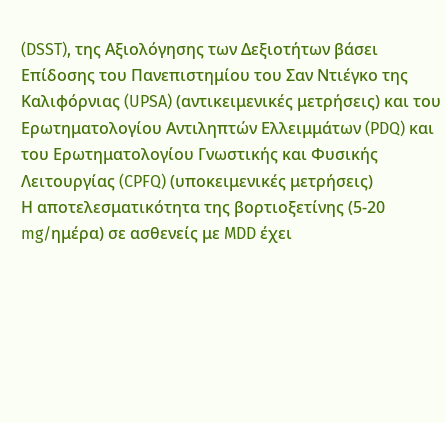(DSST), της Αξιολόγησης των Δεξιοτήτων βάσει Επίδοσης του Πανεπιστημίου του Σαν Ντιέγκο της Καλιφόρνιας (UPSA) (αντικειμενικές μετρήσεις) και του Ερωτηματολογίου Αντιληπτών Ελλειμμάτων (PDQ) και του Ερωτηματολογίου Γνωστικής και Φυσικής Λειτουργίας (CPFQ) (υποκειμενικές μετρήσεις)
Η αποτελεσματικότητα της βορτιοξετίνης (5-20 mg/ημέρα) σε ασθενείς με MDD έχει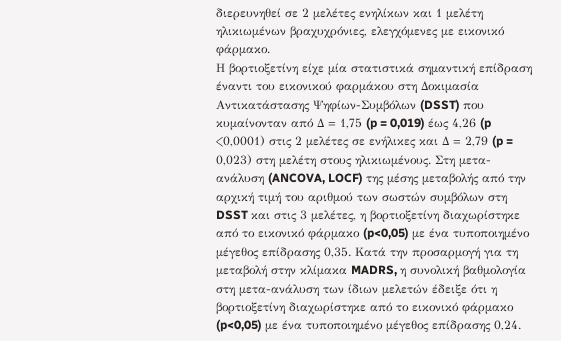διερευνηθεί σε 2 μελέτες ενηλίκων και 1 μελέτη ηλικιωμένων βραχυχρόνιες, ελεγχόμενες με εικονικό φάρμακο.
Η βορτιοξετίνη είχε μία στατιστικά σημαντική επίδραση έναντι του εικονικού φαρμάκου στη Δοκιμασία Αντικατάστασης Ψηφίων-Συμβόλων (DSST) που κυμαίνονταν από Δ = 1,75 (p = 0,019) έως 4,26 (p <0,0001) στις 2 μελέτες σε ενήλικες και Δ = 2,79 (p = 0,023) στη μελέτη στους ηλικιωμένους. Στη μετα-ανάλυση (ANCOVA, LOCF) της μέσης μεταβολής από την αρχική τιμή του αριθμού των σωστών συμβόλων στη DSST και στις 3 μελέτες, η βορτιοξετίνη διαχωρίστηκε από το εικονικό φάρμακο (p<0,05) με ένα τυποποιημένο μέγεθος επίδρασης 0,35. Κατά την προσαρμογή για τη μεταβολή στην κλίμακα MADRS, η συνολική βαθμολογία στη μετα-ανάλυση των ίδιων μελετών έδειξε ότι η βορτιοξετίνη διαχωρίστηκε από το εικονικό φάρμακο (p<0,05) με ένα τυποποιημένο μέγεθος επίδρασης 0,24.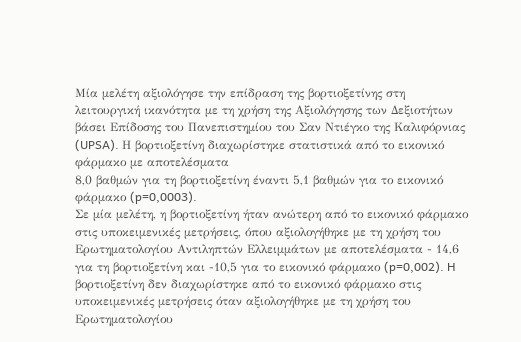Μία μελέτη αξιολόγησε την επίδραση της βορτιοξετίνης στη λειτουργική ικανότητα με τη χρήση της Αξιολόγησης των Δεξιοτήτων βάσει Επίδοσης του Πανεπιστημίου του Σαν Ντιέγκο της Καλιφόρνιας (UPSA). Η βορτιοξετίνη διαχωρίστηκε στατιστικά από το εικονικό φάρμακο με αποτελέσματα
8,0 βαθμών για τη βορτιοξετίνη έναντι 5,1 βαθμών για το εικονικό φάρμακο (p=0,0003).
Σε μία μελέτη, η βορτιοξετίνη ήταν ανώτερη από το εικονικό φάρμακο στις υποκειμενικές μετρήσεις, όπου αξιολογήθηκε με τη χρήση του Ερωτηματολογίου Αντιληπτών Ελλειμμάτων με αποτελέσματα - 14,6 για τη βορτιοξετίνη και -10,5 για το εικονικό φάρμακο (p=0,002). H βορτιοξετίνη δεν διαχωρίστηκε από το εικονικό φάρμακο στις υποκειμενικές μετρήσεις όταν αξιολογήθηκε με τη χρήση του Ερωτηματολογίου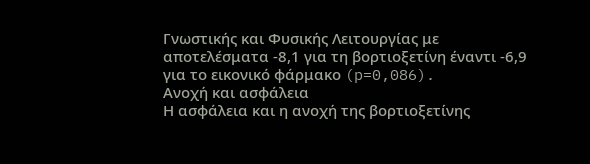Γνωστικής και Φυσικής Λειτουργίας με αποτελέσματα -8,1 για τη βορτιοξετίνη έναντι -6,9 για το εικονικό φάρμακο (p=0,086).
Ανοχή και ασφάλεια
Η ασφάλεια και η ανοχή της βορτιοξετίνης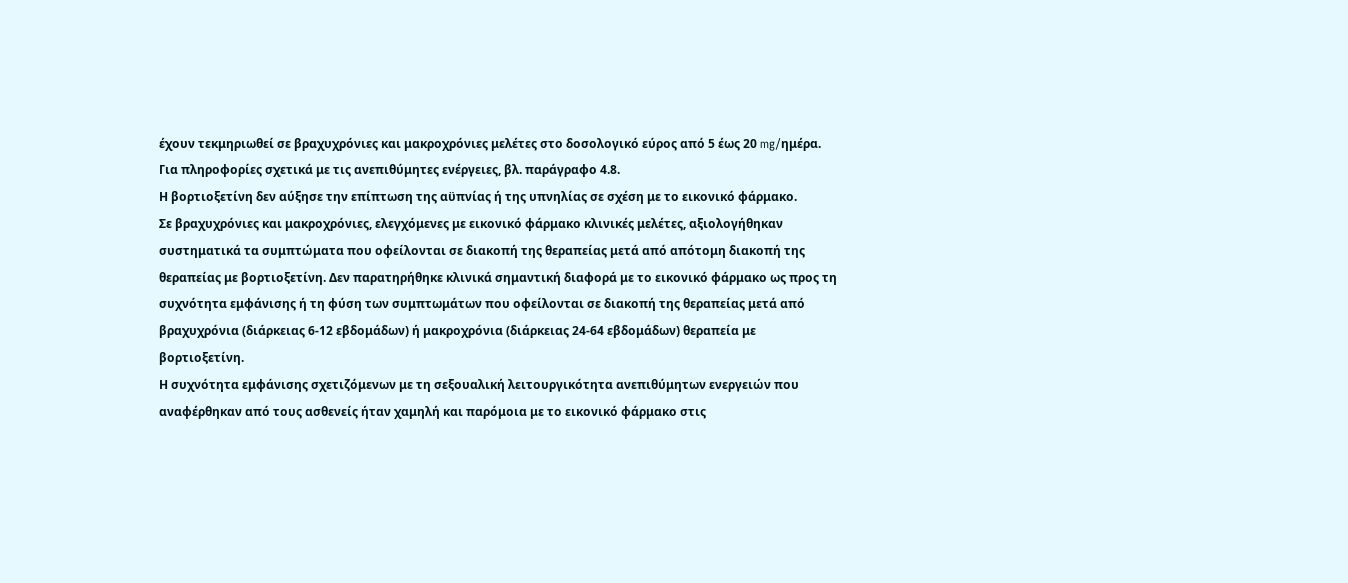έχουν τεκμηριωθεί σε βραχυχρόνιες και μακροχρόνιες μελέτες στο δοσολογικό εύρος από 5 έως 20 mg/ημέρα. Για πληροφορίες σχετικά με τις ανεπιθύμητες ενέργειες, βλ. παράγραφο 4.8.
Η βορτιοξετίνη δεν αύξησε την επίπτωση της αϋπνίας ή της υπνηλίας σε σχέση με το εικονικό φάρμακο.
Σε βραχυχρόνιες και μακροχρόνιες, ελεγχόμενες με εικονικό φάρμακο κλινικές μελέτες, αξιολογήθηκαν συστηματικά τα συμπτώματα που οφείλονται σε διακοπή της θεραπείας μετά από απότομη διακοπή της θεραπείας με βορτιοξετίνη. Δεν παρατηρήθηκε κλινικά σημαντική διαφορά με το εικονικό φάρμακο ως προς τη συχνότητα εμφάνισης ή τη φύση των συμπτωμάτων που οφείλονται σε διακοπή της θεραπείας μετά από βραχυχρόνια (διάρκειας 6-12 εβδομάδων) ή μακροχρόνια (διάρκειας 24-64 εβδομάδων) θεραπεία με βορτιοξετίνη.
Η συχνότητα εμφάνισης σχετιζόμενων με τη σεξουαλική λειτουργικότητα ανεπιθύμητων ενεργειών που αναφέρθηκαν από τους ασθενείς ήταν χαμηλή και παρόμοια με το εικονικό φάρμακο στις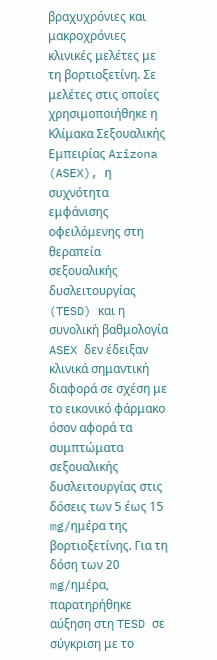βραχυχρόνιες και μακροχρόνιες κλινικές μελέτες με τη βορτιοξετίνη. Σε μελέτες στις οποίες χρησιμοποιήθηκε η Κλίμακα Σεξουαλικής Εμπειρίας Arizona (ASEX), η συχνότητα εμφάνισης οφειλόμενης στη θεραπεία σεξουαλικής δυσλειτουργίας (TESD) και η συνολική βαθμολογία ASEX δεν έδειξαν κλινικά σημαντική διαφορά σε σχέση με το εικονικό φάρμακο όσον αφορά τα συμπτώματα σεξουαλικής δυσλειτουργίας στις δόσεις των 5 έως 15 mg/ημέρα της βορτιοξετίνης. Για τη δόση των 20 mg/ημέρα, παρατηρήθηκε αύξηση στη TESD σε σύγκριση με το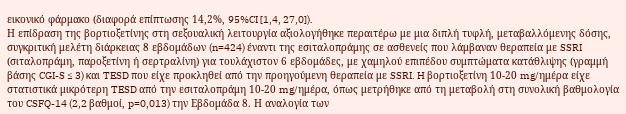εικονικό φάρμακο (διαφορά επίπτωσης 14,2%, 95%CI [1,4, 27,0]).
Η επίδραση της βορτιοξετίνης στη σεξουαλική λειτουργία αξιολογήθηκε περαιτέρω με μια διπλή τυφλή, μεταβαλλόμενης δόσης, συγκριτική μελέτη διάρκειας 8 εβδομάδων (n=424) έναντι της εσιταλοπράμης σε ασθενείς που λάμβαναν θεραπεία με SSRI (σιταλοπράμη, παροξετίνη ή σερτραλίνη) για τουλάχιστον 6 εβδομάδες, με χαμηλού επιπέδου συμπτώματα κατάθλιψης (γραμμή βάσης CGI-S ≤ 3) και TESD που είχε προκληθεί από την προηγούμενη θεραπεία με SSRI. H βορτιοξετίνη 10-20 mg/ημέρα είχε στατιστικά μικρότερη TESD από την εσιταλοπράμη 10-20 mg/ημέρα, όπως μετρήθηκε από τη μεταβολή στη συνολική βαθμολογία του CSFQ-14 (2,2 βαθμοί, p=0,013) την Εβδομάδα 8. Η αναλογία των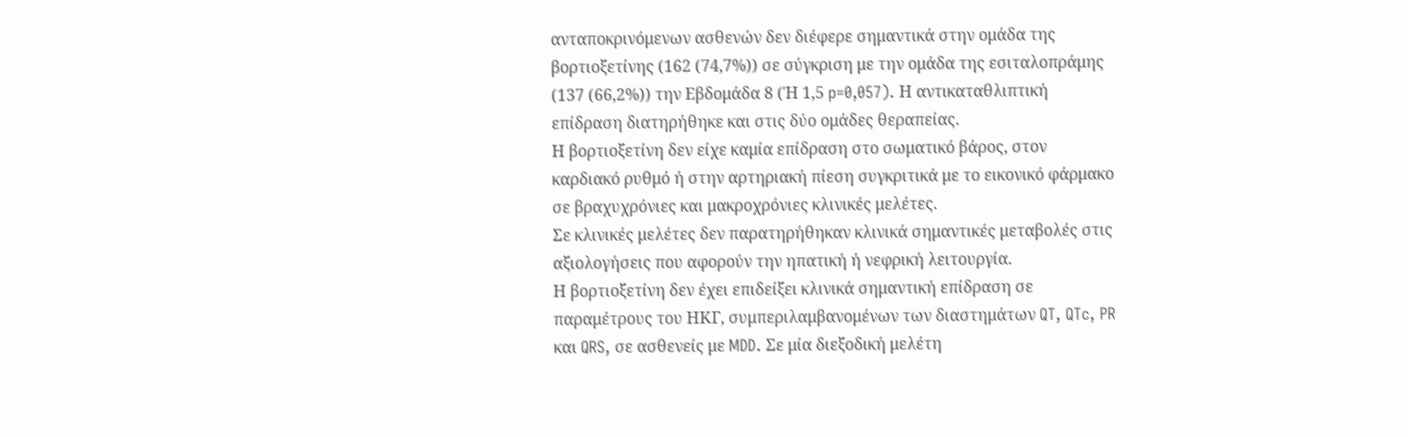ανταποκρινόμενων ασθενών δεν διέφερε σημαντικά στην ομάδα της βορτιοξετίνης (162 (74,7%)) σε σύγκριση με την ομάδα της εσιταλοπράμης (137 (66,2%)) την Εβδομάδα 8 (Ή 1,5 p=0,057). Η αντικαταθλιπτική επίδραση διατηρήθηκε και στις δύο ομάδες θεραπείας.
Η βορτιοξετίνη δεν είχε καμία επίδραση στο σωματικό βάρος, στον καρδιακό ρυθμό ή στην αρτηριακή πίεση συγκριτικά με το εικονικό φάρμακο σε βραχυχρόνιες και μακροχρόνιες κλινικές μελέτες.
Σε κλινικές μελέτες δεν παρατηρήθηκαν κλινικά σημαντικές μεταβολές στις αξιολογήσεις που αφορούν την ηπατική ή νεφρική λειτουργία.
Η βορτιοξετίνη δεν έχει επιδείξει κλινικά σημαντική επίδραση σε παραμέτρους του ΗΚΓ, συμπεριλαμβανομένων των διαστημάτων QT, QTc, PR και QRS, σε ασθενείς με MDD. Σε μία διεξοδική μελέτη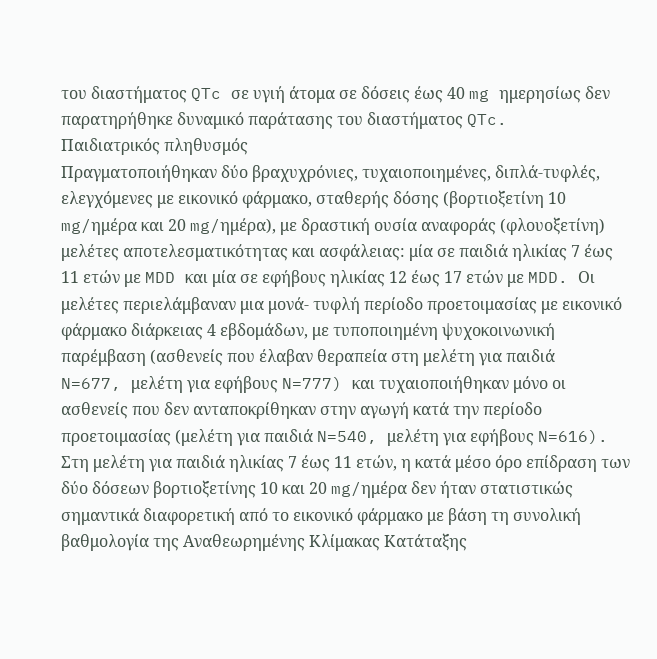του διαστήματος QTc σε υγιή άτομα σε δόσεις έως 40 mg ημερησίως δεν παρατηρήθηκε δυναμικό παράτασης του διαστήματος QTc.
Παιδιατρικός πληθυσμός
Πραγματοποιήθηκαν δύο βραχυχρόνιες, τυχαιοποιημένες, διπλά-τυφλές, ελεγχόμενες με εικονικό φάρμακο, σταθερής δόσης (βορτιοξετίνη 10 mg/ημέρα και 20 mg/ημέρα), με δραστική ουσία αναφοράς (φλουοξετίνη) μελέτες αποτελεσματικότητας και ασφάλειας: μία σε παιδιά ηλικίας 7 έως 11 ετών με MDD και μία σε εφήβους ηλικίας 12 έως 17 ετών με MDD. Οι μελέτες περιελάμβαναν μια μονά- τυφλή περίοδο προετοιμασίας με εικονικό φάρμακο διάρκειας 4 εβδομάδων, με τυποποιημένη ψυχοκοινωνική παρέμβαση (ασθενείς που έλαβαν θεραπεία στη μελέτη για παιδιά
N=677, μελέτη για εφήβους N=777) και τυχαιοποιήθηκαν μόνο οι ασθενείς που δεν ανταποκρίθηκαν στην αγωγή κατά την περίοδο προετοιμασίας (μελέτη για παιδιά N=540, μελέτη για εφήβους N=616).
Στη μελέτη για παιδιά ηλικίας 7 έως 11 ετών, η κατά μέσο όρο επίδραση των δύο δόσεων βορτιοξετίνης 10 και 20 mg/ημέρα δεν ήταν στατιστικώς σημαντικά διαφορετική από το εικονικό φάρμακο με βάση τη συνολική βαθμολογία της Αναθεωρημένης Κλίμακας Κατάταξης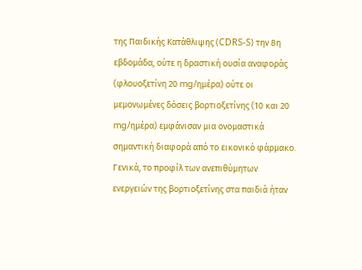της Παιδικής Κατάθλιψης (CDRS-S) την 8η εβδομάδα, ούτε η δραστική ουσία αναφοράς (φλουοξετίνη 20 mg/ημέρα) ούτε οι μεμονωμένες δόσεις βορτιοξετίνης (10 και 20 mg/ημέρα) εμφάνισαν μια ονομαστικά σημαντική διαφορά από το εικονικό φάρμακο. Γενικά, το προφίλ των ανεπιθύμητων ενεργειών της βορτιοξετίνης στα παιδιά ήταν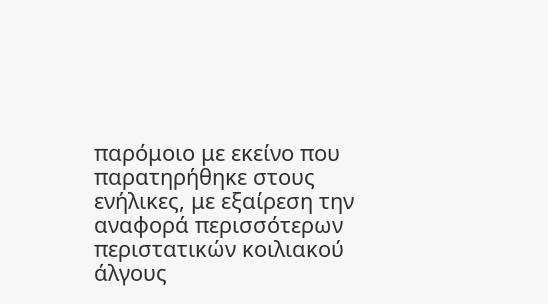παρόμοιο με εκείνο που παρατηρήθηκε στους ενήλικες, με εξαίρεση την αναφορά περισσότερων περιστατικών κοιλιακού άλγους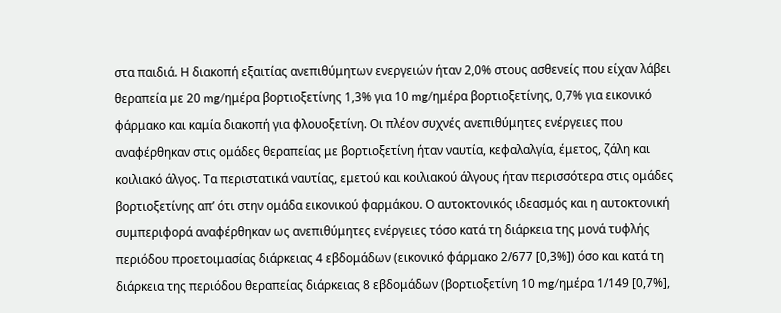στα παιδιά. Η διακοπή εξαιτίας ανεπιθύμητων ενεργειών ήταν 2,0% στους ασθενείς που είχαν λάβει θεραπεία με 20 mg/ημέρα βορτιοξετίνης 1,3% για 10 mg/ημέρα βορτιοξετίνης, 0,7% για εικονικό φάρμακο και καμία διακοπή για φλουοξετίνη. Οι πλέον συχνές ανεπιθύμητες ενέργειες που αναφέρθηκαν στις ομάδες θεραπείας με βορτιοξετίνη ήταν ναυτία, κεφαλαλγία, έμετος, ζάλη και κοιλιακό άλγος. Τα περιστατικά ναυτίας, εμετού και κοιλιακού άλγους ήταν περισσότερα στις ομάδες βορτιοξετίνης απ’ ότι στην ομάδα εικονικού φαρμάκου. Ο αυτοκτονικός ιδεασμός και η αυτοκτονική συμπεριφορά αναφέρθηκαν ως ανεπιθύμητες ενέργειες τόσο κατά τη διάρκεια της μονά τυφλής περιόδου προετοιμασίας διάρκειας 4 εβδομάδων (εικονικό φάρμακο 2/677 [0,3%]) όσο και κατά τη διάρκεια της περιόδου θεραπείας διάρκειας 8 εβδομάδων (βορτιοξετίνη 10 mg/ημέρα 1/149 [0,7%],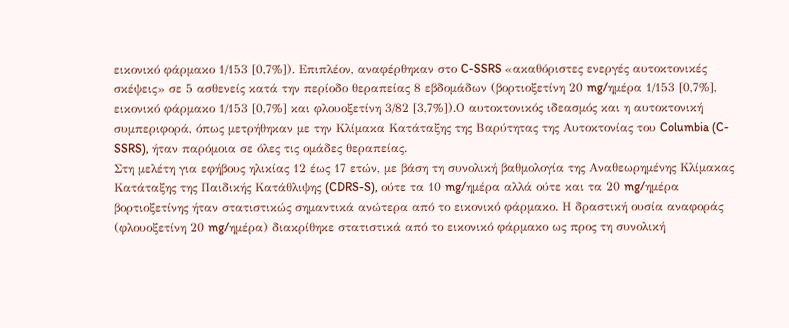εικονικό φάρμακο 1/153 [0,7%]). Επιπλέον, αναφέρθηκαν στο C-SSRS «ακαθόριστες ενεργές αυτοκτονικές σκέψεις» σε 5 ασθενείς κατά την περίοδο θεραπείας 8 εβδομάδων (βορτιοξετίνη 20 mg/ημέρα 1/153 [0,7%], εικονικό φάρμακο 1/153 [0,7%] και φλουοξετίνη 3/82 [3,7%]).Ο αυτοκτονικός ιδεασμός και η αυτοκτονική συμπεριφορά, όπως μετρήθηκαν με την Κλίμακα Κατάταξης της Βαρύτητας της Αυτοκτονίας του Columbia (C-SSRS), ήταν παρόμοια σε όλες τις ομάδες θεραπείας.
Στη μελέτη για εφήβους ηλικίας 12 έως 17 ετών, με βάση τη συνολική βαθμολογία της Αναθεωρημένης Κλίμακας Κατάταξης της Παιδικής Κατάθλιψης (CDRS-S), ούτε τα 10 mg/ημέρα αλλά ούτε και τα 20 mg/ημέρα βορτιοξετίνης ήταν στατιστικώς σημαντικά ανώτερα από το εικονικό φάρμακο. Η δραστική ουσία αναφοράς (φλουοξετίνη 20 mg/ημέρα) διακρίθηκε στατιστικά από το εικονικό φάρμακο ως προς τη συνολική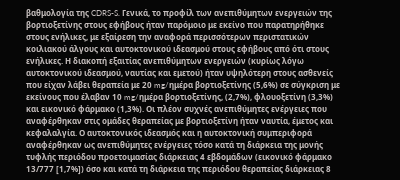βαθμολογία της CDRS-S. Γενικά, το προφίλ των ανεπιθύμητων ενεργειών της βορτιοξετίνης στους εφήβους ήταν παρόμοιο με εκείνο που παρατηρήθηκε στους ενήλικες, με εξαίρεση την αναφορά περισσότερων περιστατικών κοιλιακού άλγους και αυτοκτονικού ιδεασμού στους εφήβους από ότι στους ενήλικες. Η διακοπή εξαιτίας ανεπιθύμητων ενεργειών (κυρίως λόγω αυτοκτονικού ιδεασμού, ναυτίας και εμετού) ήταν υψηλότερη στους ασθενείς που είχαν λάβει θεραπεία με 20 mg/ημέρα βορτιοξετίνης (5,6%) σε σύγκριση με εκείνους που έλαβαν 10 mg/ημέρα βορτιοξετίνης, (2,7%), φλουοξετίνη (3,3%) και εικονικό φάρμακο (1,3%). Οι πλέον συχνές ανεπιθύμητες ενέργειες που αναφέρθηκαν στις ομάδες θεραπείας με βορτιοξετίνη ήταν ναυτία, έμετος και κεφαλαλγία. Ο αυτοκτονικός ιδεασμός και η αυτοκτονική συμπεριφορά αναφέρθηκαν ως ανεπιθύμητες ενέργειες τόσο κατά τη διάρκεια της μονής τυφλής περιόδου προετοιμασίας διάρκειας 4 εβδομάδων (εικονικό φάρμακο 13/777 [1,7%]) όσο και κατά τη διάρκεια της περιόδου θεραπείας διάρκειας 8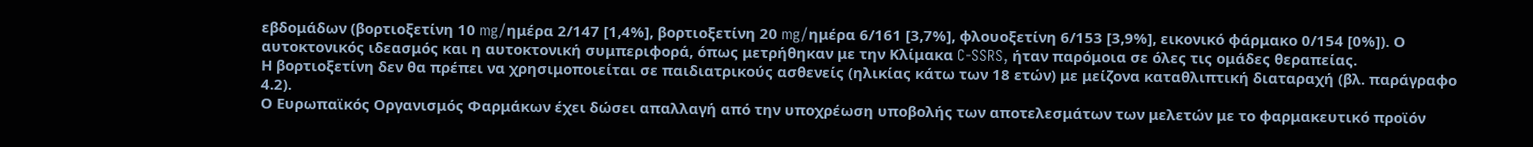εβδομάδων (βορτιοξετίνη 10 mg/ημέρα 2/147 [1,4%], βορτιοξετίνη 20 mg/ημέρα 6/161 [3,7%], φλουοξετίνη 6/153 [3,9%], εικονικό φάρμακο 0/154 [0%]). Ο αυτοκτονικός ιδεασμός και η αυτοκτονική συμπεριφορά, όπως μετρήθηκαν με την Κλίμακα C-SSRS, ήταν παρόμοια σε όλες τις ομάδες θεραπείας.
Η βορτιοξετίνη δεν θα πρέπει να χρησιμοποιείται σε παιδιατρικούς ασθενείς (ηλικίας κάτω των 18 ετών) με μείζονα καταθλιπτική διαταραχή (βλ. παράγραφο 4.2).
Ο Ευρωπαϊκός Οργανισμός Φαρμάκων έχει δώσει απαλλαγή από την υποχρέωση υποβολής των αποτελεσμάτων των μελετών με το φαρμακευτικό προϊόν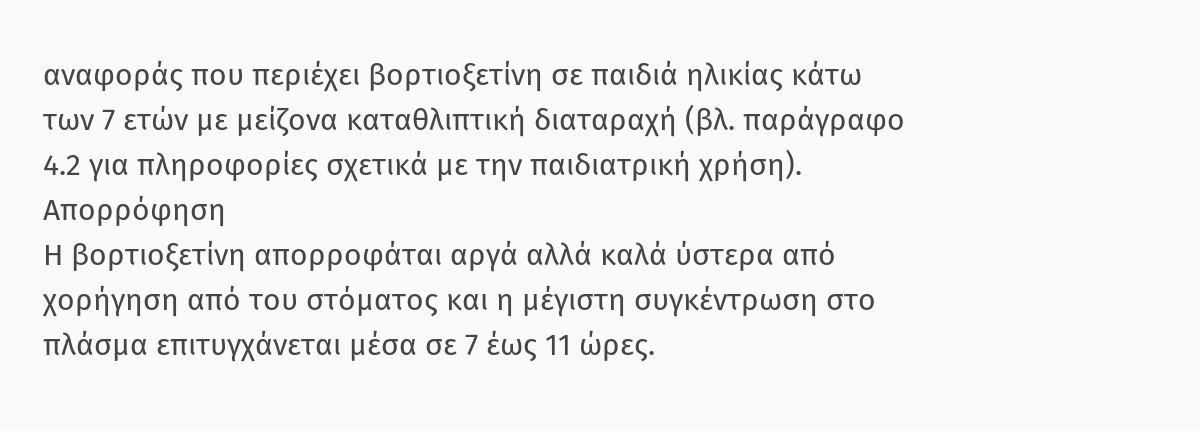αναφοράς που περιέχει βορτιοξετίνη σε παιδιά ηλικίας κάτω των 7 ετών με μείζονα καταθλιπτική διαταραχή (βλ. παράγραφο 4.2 για πληροφορίες σχετικά με την παιδιατρική χρήση).
Απορρόφηση
Η βορτιοξετίνη απορροφάται αργά αλλά καλά ύστερα από χορήγηση από του στόματος και η μέγιστη συγκέντρωση στο πλάσμα επιτυγχάνεται μέσα σε 7 έως 11 ώρες.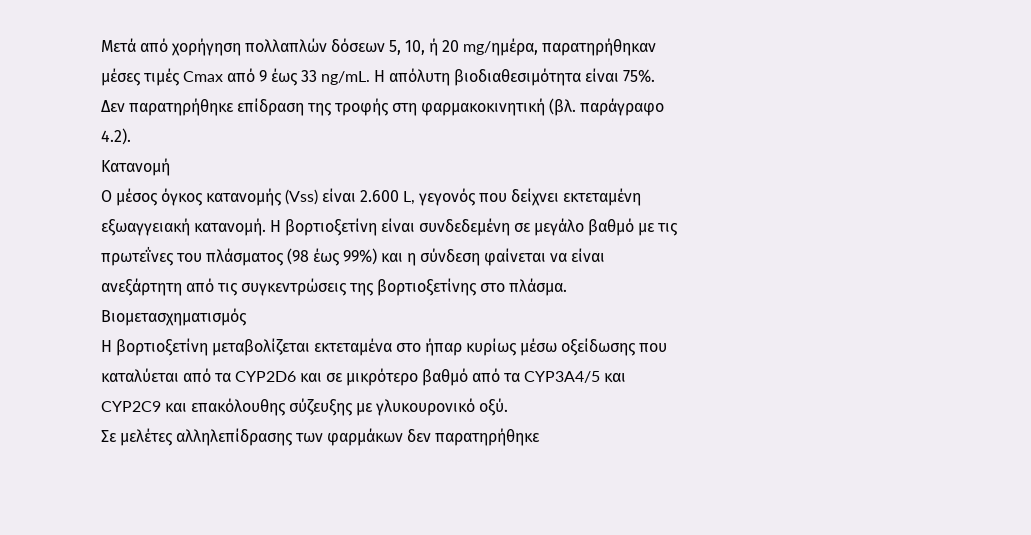Μετά από χορήγηση πολλαπλών δόσεων 5, 10, ή 20 mg/ημέρα, παρατηρήθηκαν μέσες τιμές Cmax από 9 έως 33 ng/mL. Η απόλυτη βιοδιαθεσιμότητα είναι 75%. Δεν παρατηρήθηκε επίδραση της τροφής στη φαρμακοκινητική (βλ. παράγραφο 4.2).
Κατανομή
Ο μέσος όγκος κατανομής (Vss) είναι 2.600 L, γεγονός που δείχνει εκτεταμένη εξωαγγειακή κατανομή. Η βορτιοξετίνη είναι συνδεδεμένη σε μεγάλο βαθμό με τις πρωτεΐνες του πλάσματος (98 έως 99%) και η σύνδεση φαίνεται να είναι ανεξάρτητη από τις συγκεντρώσεις της βορτιοξετίνης στο πλάσμα.
Βιομετασχηματισμός
Η βορτιοξετίνη μεταβολίζεται εκτεταμένα στο ήπαρ κυρίως μέσω οξείδωσης που καταλύεται από τα CYP2D6 και σε μικρότερο βαθμό από τα CYP3A4/5 και CYP2C9 και επακόλουθης σύζευξης με γλυκουρονικό οξύ.
Σε μελέτες αλληλεπίδρασης των φαρμάκων δεν παρατηρήθηκε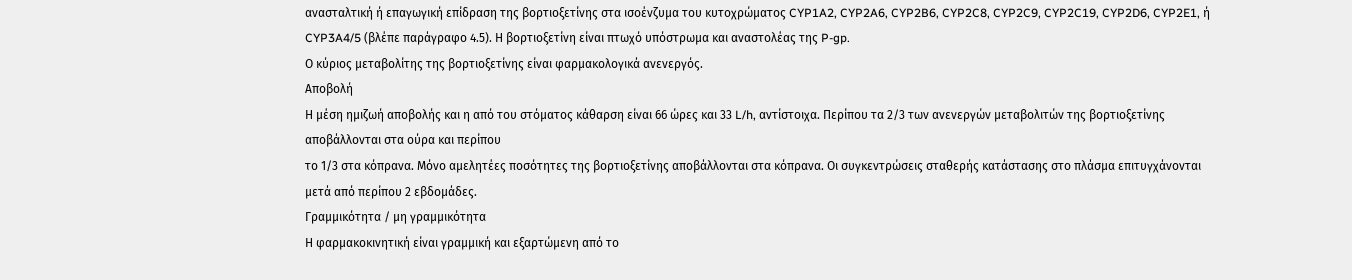ανασταλτική ή επαγωγική επίδραση της βορτιοξετίνης στα ισοένζυμα του κυτοχρώματος CYP1A2, CYP2A6, CYP2B6, CYP2C8, CYP2C9, CYP2C19, CYP2D6, CYP2E1, ή CYP3A4/5 (βλέπε παράγραφο 4.5). Η βορτιοξετίνη είναι πτωχό υπόστρωμα και αναστολέας της P-gp.
Ο κύριος μεταβολίτης της βορτιοξετίνης είναι φαρμακολογικά ανενεργός.
Αποβολή
Η μέση ημιζωή αποβολής και η από του στόματος κάθαρση είναι 66 ώρες και 33 L/h, αντίστοιχα. Περίπου τα 2/3 των ανενεργών μεταβολιτών της βορτιοξετίνης αποβάλλονται στα ούρα και περίπου
το 1/3 στα κόπρανα. Μόνο αμελητέες ποσότητες της βορτιοξετίνης αποβάλλονται στα κόπρανα. Οι συγκεντρώσεις σταθερής κατάστασης στο πλάσμα επιτυγχάνονται μετά από περίπου 2 εβδομάδες.
Γραμμικότητα / μη γραμμικότητα
Η φαρμακοκινητική είναι γραμμική και εξαρτώμενη από το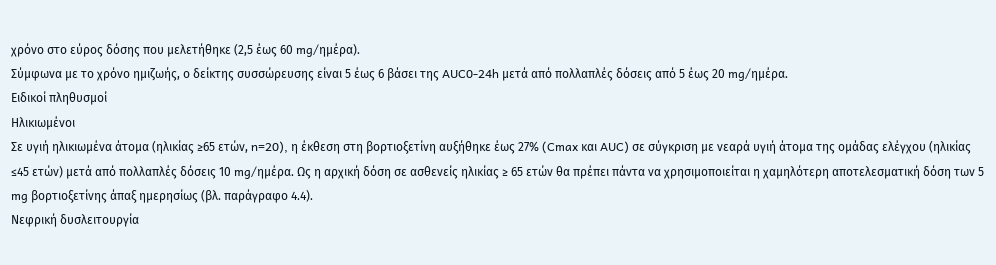χρόνο στο εύρος δόσης που μελετήθηκε (2,5 έως 60 mg/ημέρα).
Σύμφωνα με το χρόνο ημιζωής, ο δείκτης συσσώρευσης είναι 5 έως 6 βάσει της AUC0-24h μετά από πολλαπλές δόσεις από 5 έως 20 mg/ημέρα.
Ειδικοί πληθυσμοί
Ηλικιωμένοι
Σε υγιή ηλικιωμένα άτομα (ηλικίας ≥65 ετών, n=20), η έκθεση στη βορτιοξετίνη αυξήθηκε έως 27% (Cmax και AUC) σε σύγκριση με νεαρά υγιή άτομα της ομάδας ελέγχου (ηλικίας ≤45 ετών) μετά από πολλαπλές δόσεις 10 mg/ημέρα. Ως η αρχική δόση σε ασθενείς ηλικίας ≥ 65 ετών θα πρέπει πάντα να χρησιμοποιείται η χαμηλότερη αποτελεσματική δόση των 5 mg βορτιοξετίνης άπαξ ημερησίως (βλ. παράγραφο 4.4).
Νεφρική δυσλειτουργία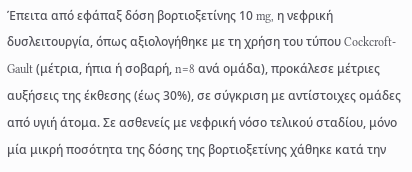Έπειτα από εφάπαξ δόση βορτιοξετίνης 10 mg, η νεφρική δυσλειτουργία, όπως αξιολογήθηκε με τη χρήση του τύπου Cockcroft-Gault (μέτρια, ήπια ή σοβαρή, n=8 ανά ομάδα), προκάλεσε μέτριες αυξήσεις της έκθεσης (έως 30%), σε σύγκριση με αντίστοιχες ομάδες από υγιή άτομα. Σε ασθενείς με νεφρική νόσο τελικού σταδίου, μόνο μία μικρή ποσότητα της δόσης της βορτιοξετίνης χάθηκε κατά την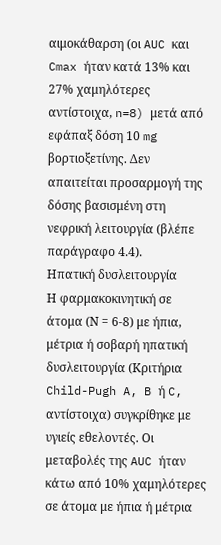αιμοκάθαρση (οι AUC και Cmax ήταν κατά 13% και 27% χαμηλότερες αντίστοιχα, n=8) μετά από εφάπαξ δόση 10 mg βορτιοξετίνης. Δεν απαιτείται προσαρμογή της δόσης βασισμένη στη νεφρική λειτουργία (βλέπε παράγραφο 4.4).
Ηπατική δυσλειτουργία
Η φαρμακοκινητική σε άτομα (Ν = 6-8) με ήπια, μέτρια ή σοβαρή ηπατική δυσλειτουργία (Κριτήρια Child-Pugh A, B ή C, αντίστοιχα) συγκρίθηκε με υγιείς εθελοντές. Οι μεταβολές της AUC ήταν κάτω από 10% χαμηλότερες σε άτομα με ήπια ή μέτρια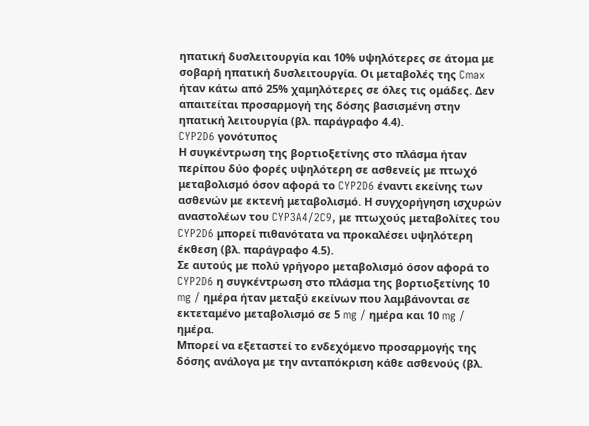ηπατική δυσλειτουργία και 10% υψηλότερες σε άτομα με σοβαρή ηπατική δυσλειτουργία. Οι μεταβολές της Cmax ήταν κάτω από 25% χαμηλότερες σε όλες τις ομάδες. Δεν απαιτείται προσαρμογή της δόσης βασισμένη στην ηπατική λειτουργία (βλ. παράγραφο 4.4).
CYP2D6 γονότυπος
Η συγκέντρωση της βορτιοξετίνης στο πλάσμα ήταν περίπου δύο φορές υψηλότερη σε ασθενείς με πτωχό μεταβολισμό όσον αφορά το CYP2D6 έναντι εκείνης των ασθενών με εκτενή μεταβολισμό. Η συγχορήγηση ισχυρών αναστολέων του CYP3A4/2C9, με πτωχούς μεταβολίτες του CYP2D6 μπορεί πιθανότατα να προκαλέσει υψηλότερη έκθεση (βλ. παράγραφο 4.5).
Σε αυτούς με πολύ γρήγορο μεταβολισμό όσον αφορά το CYP2D6 η συγκέντρωση στο πλάσμα της βορτιοξετίνης 10 mg / ημέρα ήταν μεταξύ εκείνων που λαμβάνονται σε εκτεταμένο μεταβολισμό σε 5 mg / ημέρα και 10 mg / ημέρα.
Μπορεί να εξεταστεί το ενδεχόμενο προσαρμογής της δόσης ανάλογα με την ανταπόκριση κάθε ασθενούς (βλ.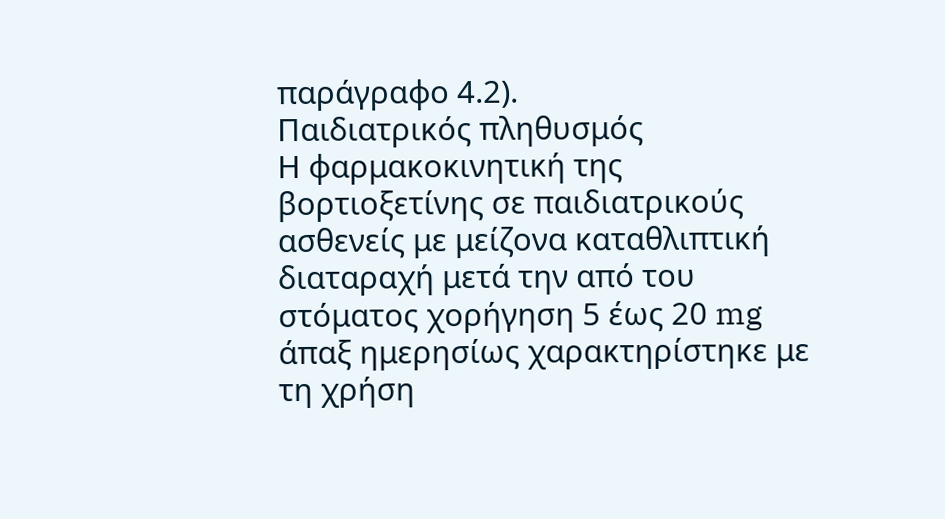παράγραφο 4.2).
Παιδιατρικός πληθυσμός
Η φαρμακοκινητική της βορτιοξετίνης σε παιδιατρικούς ασθενείς με μείζονα καταθλιπτική διαταραχή μετά την από του στόματος χορήγηση 5 έως 20 mg άπαξ ημερησίως χαρακτηρίστηκε με τη χρήση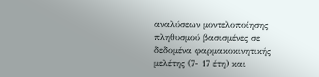αναλύσεων μοντελοποίησης πληθυσμού βασισμένες σε δεδομένα φαρμακοκινητικής μελέτης (7- 17 έτη) και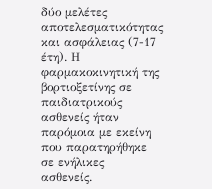δύο μελέτες αποτελεσματικότητας και ασφάλειας (7-17 έτη). Η φαρμακοκινητική της βορτιοξετίνης σε παιδιατρικούς ασθενείς ήταν παρόμοια με εκείνη που παρατηρήθηκε σε ενήλικες
ασθενείς.